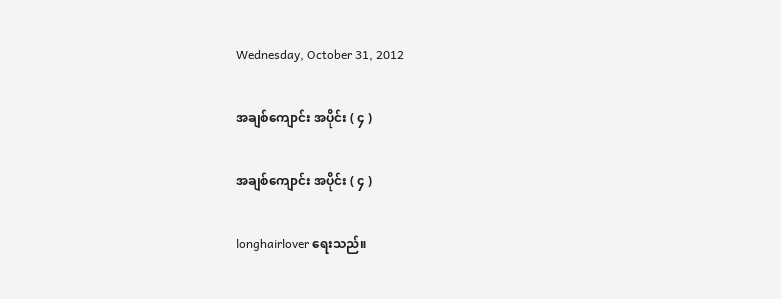Wednesday, October 31, 2012

အချစ်ကျောင်း အပိုင်း ( ၄ )

အချစ်ကျောင်း အပိုင်း ( ၄ )

longhairlover ရေးသည်။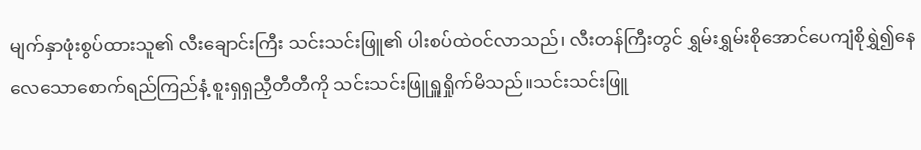မျက်နှာဖုံးစွပ်ထားသူ၏ လီးချောင်းကြီး သင်းသင်းဖြူ၏ ပါးစပ်ထဲဝင်လာသည်၊ လီးတန်ကြီးတွင် ရွှမ်းရွှမ်းစိုအောင်ပေကျံစိုရွှဲ၍နေလေသောစောက်ရည်ကြည်နံ့ စူးရှရှညှီတီတီကို သင်းသင်းဖြူရှူရှိုက်မိသည်။သင်းသင်းဖြူ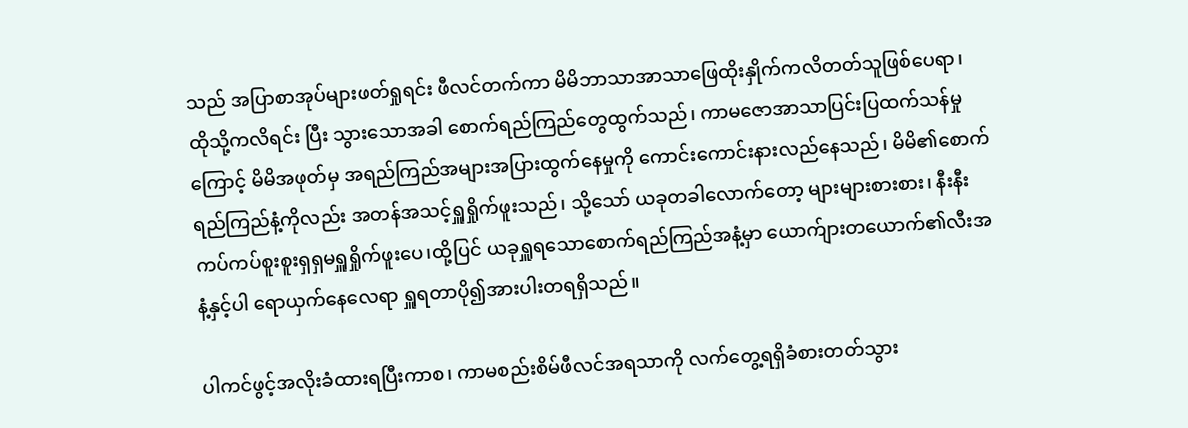သည် အပြာစာအုပ်များဖတ်ရှုရင်း ဖီလင်တက်ကာ မိမိဘာသာအာသာဖြေထိုးနှိုက်ကလိတတ်သူဖြစ်ပေရာ၊ ထိုသို့ကလိရင်း ပြီး သွားသောအခါ စောက်ရည်ကြည်တွေထွက်သည်၊ ကာမဇောအာသာပြင်းပြထက်သန်မှုကြောင့် မိမိအဖုတ်မှ အရည်ကြည်အများအပြားထွက်နေမှုကို ကောင်းကောင်းနားလည်နေသည်၊ မိမိ၏စောက်ရည်ကြည်နံ့ကိုလည်း အတန်အသင့်ရှူရှိုက်ဖူးသည်၊ သို့သော် ယခုတခါလောက်တော့ များများစားစား၊ နီးနီးကပ်ကပ်စူးစူးရှရှမရှူရှိုက်ဖူးပေ၊ထို့ပြင် ယခုရှူရသောစောက်ရည်ကြည်အနံ့မှာ ယောက်ျားတယောက်၏လီးအနံ့နှင့်ပါ ရောယှက်နေလေရာ ရှူရတာပို၍အားပါးတရရှိသည်။

ပါကင်ဖွင့်အလိုးခံထားရပြီးကာစ၊ ကာမစည်းစိမ်ဖီလင်အရသာကို လက်တွေ့ရရှိခံစားတတ်သွား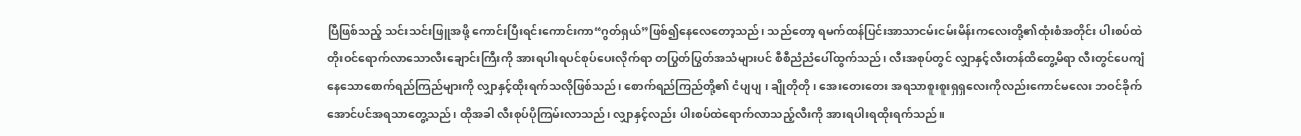ပြီဖြစ်သည့် သင်းသင်းဖြူအဖို့ ကောင်းပြီးရင်းကောင်းကာ“ဂွတ်ရှယ်”ဖြစ်၍နေလေတော့သည်၊ သည်တော့ ရမက်ထန်ပြင်းအာသာငမ်းငမ်းမိန်းကလေးတို့၏ထုံးစံအတိုင်း ပါးစပ်ထဲတိုးဝင်ရောက်လာသောလီးချောင်းကြီးကို အားရပါးရပင်စုပ်ပေးလိုက်ရာ တပြွတ်ပြွတ်အသံများပင် စီစီညံညံပေါ်ထွက်သည်၊ လီးအစုပ်တွင် လျှာနှင့်လီးတန်ထိတွေ့မိရာ လီးတွင်ပေကျံနေသောစောက်ရည်ကြည်များကို လျှာနှင့်ထိုးရက်သလိုဖြစ်သည်၊ စောက်ရည်ကြည်တို့၏ ငံပျပျ ၊ ချိုတိုတို၊ အေးတေးတေး အရသာစူးစူးရှရှလေးကိုလည်းကောင်မလေး ဘဝင်ခိုက်အောင်ပင်အရသာတွေ့သည်၊ ထိုအခါ လီးစုပ်ပိုကြမ်းလာသည်၊ လျှာနှင့်လည်း ပါးစပ်ထဲရောက်လာသည့်လီးကို အားရပါးရထိုးရက်သည်။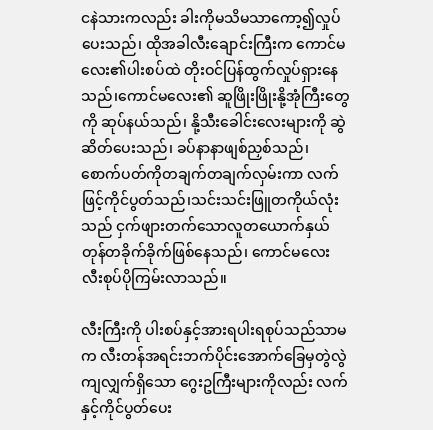ငနဲသားကလည်း ခါးကိုမသိမသာကော့၍လှုပ်ပေးသည်၊ ထိုအခါလီးချောင်းကြီးက ကောင်မလေး၏ပါးစပ်ထဲ တိုးဝင်ပြန်ထွက်လှုပ်ရှားနေသည်၊ကောင်မလေး၏ ဆူဖြိုးဖြိုးနို့အုံကြီးတွေကို ဆုပ်နယ်သည်၊ နို့သီးခေါင်းလေးများကို ဆွဲဆိတ်ပေးသည်၊ ခပ်နာနာဖျစ်ညှစ်သည်၊ စောက်ပတ်ကိုတချက်တချက်လှမ်းကာ လက်ဖြင့်ကိုင်ပွတ်သည်၊သင်းသင်းဖြူတကိုယ်လုံးသည် ငှက်ဖျားတက်သောလူတယောက်နှယ်တုန်တခိုက်ခိုက်ဖြစ်နေသည်၊ ကောင်မလေး လီးစုပ်ပိုကြမ်းလာသည်။

လီးကြီးကို ပါးစပ်နှင့်အားရပါးရစုပ်သည်သာမက လီးတန်အရင်းဘက်ပိုင်းအောက်ခြေမှတွဲလွဲကျလျှက်ရှိသော ဂွေးဥကြီးများကိုလည်း လက်နှင့်ကိုင်ပွတ်ပေး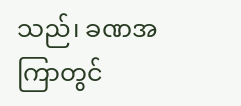သည်၊ ခဏအကြာတွင်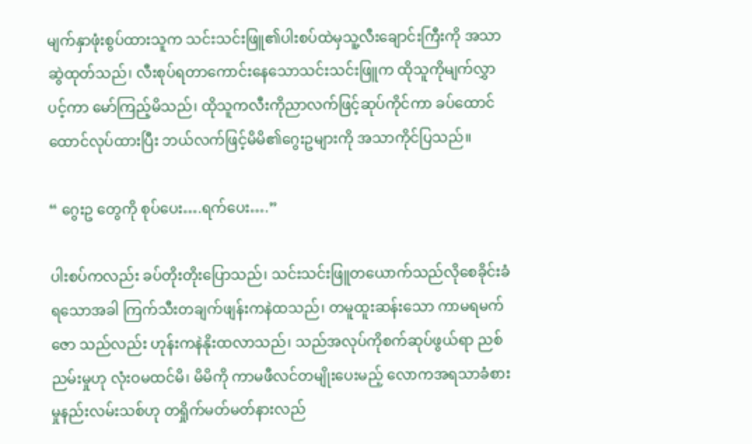မျက်နှာဖုံးစွပ်ထားသူက သင်းသင်းဖြူ၏ပါးစပ်ထဲမှသူ့လီးချောင်းကြီးကို အသာဆွဲထုတ်သည်၊ လီးစုပ်ရတာကောင်းနေသောသင်းသင်းဖြူက ထိုသူကိုမျက်လွှာပင့်ကာ မော်ကြည့်မိသည်၊ ထိုသူကလီးကိုညာလက်ဖြင့်ဆုပ်ကိုင်ကာ ခပ်ထောင်ထောင်လုပ်ထားပြီး ဘယ်လက်ဖြင့်မိမိ၏ဂွေးဥများကို အသာကိုင်ပြသည်။

“ ဂွေးဥ တွေကို စုပ်ပေး….ရက်ပေး….”

ပါးစပ်ကလည်း ခပ်တိုးတိုးပြောသည်၊ သင်းသင်းဖြူတယောက်သည်လိုစေခိုင်းခံရသောအခါ ကြက်သီးတချက်ဖျန်းကနဲထသည်၊ တမူထူးဆန်းသော ကာမရမက်ဇော သည်လည်း ဟုန်းကနဲနိုးထလာသည်၊ သည်အလုပ်ကိုစက်ဆုပ်ဖွယ်ရာ ညစ်ညမ်းမှုဟု လုံးဝမထင်မိ၊ မိမိကို ကာမဖီလင်တမျိုးပေးမည့် လောကအရသာခံစားမှုနည်းလမ်းသစ်ဟု တရှိုက်မတ်မတ်နားလည်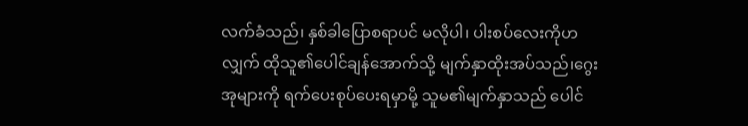လက်ခံသည်၊ နှစ်ခါပြောစရာပင် မလိုပါ၊ ပါးစပ်လေးကိုဟလျှက် ထိုသူ၏ပေါင်ချန်အောက်သို့ မျက်နှာထိုးအပ်သည်၊ဂွေးအုများကို ရက်ပေးစုပ်ပေးရမှာမို့ သူမ၏မျက်နှာသည် ပေါင်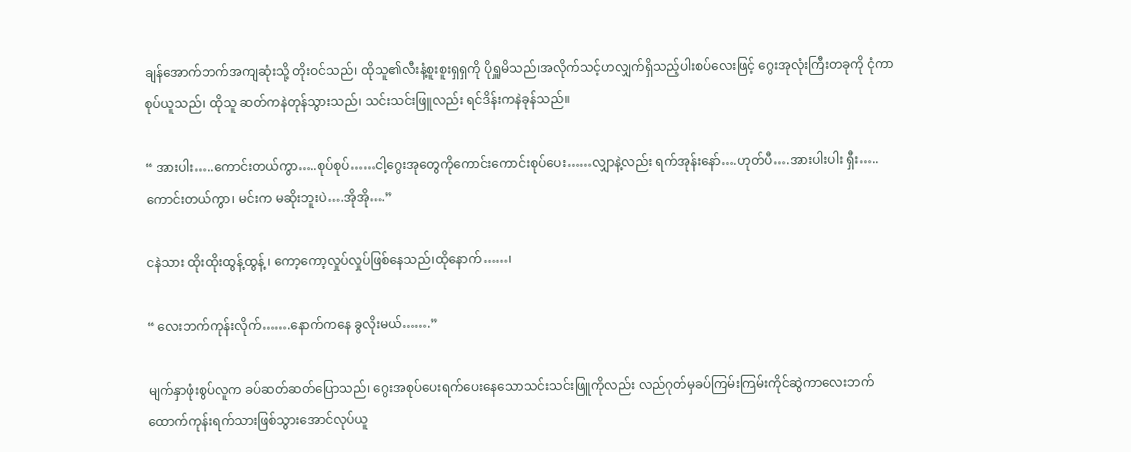ချန်အောက်ဘက်အကျဆုံးသို့ တိုးဝင်သည်၊ ထိုသူ၏လီးနံ့စူးစူးရှရှကို ပိုရှူမိသည်၊အလိုက်သင့်ဟလျှက်ရှိသည့်ပါးစပ်လေးဖြင့် ဂွေးအုလုံးကြီးတခုကို ငုံကာစုပ်ယူသည်၊ ထိုသူ ဆတ်ကနဲတုန်သွားသည်၊ သင်းသင်းဖြူလည်း ရင်ဒိန်းကနဲခုန်သည်။

“ အားပါး…..ကောင်းတယ်ကွာ…..စုပ်စုပ်……ငါ့ဂွေးအုတွေကိုကောင်းကောင်းစုပ်ပေး……လျှာနဲ့လည်း ရက်အုန်းနော်….ဟုတ်ပီ….အားပါးပါး ရှီး….. ကောင်းတယ်ကွာ၊ မင်းက မဆိုးဘူးပဲ….အိုအို….”

ငနဲသား ထိုးထိုးထွန့်ထွန့် ၊ ကော့ကော့လှုပ်လှုပ်ဖြစ်နေသည်၊ထိုနောက်……၊

“ လေးဘက်ကုန်းလိုက်…….နောက်ကနေ ခွလိုးမယ်…….”

မျက်နှာဖုံးစွပ်လူက ခပ်ဆတ်ဆတ်ပြောသည်၊ ဂွေးအစုပ်ပေးရက်ပေးနေသောသင်းသင်းဖြူကိုလည်း လည်ဂုတ်မှခပ်ကြမ်းကြမ်းကိုင်ဆွဲကာလေးဘက်ထောက်ကုန်းရက်သားဖြစ်သွားအောင်လုပ်ယူ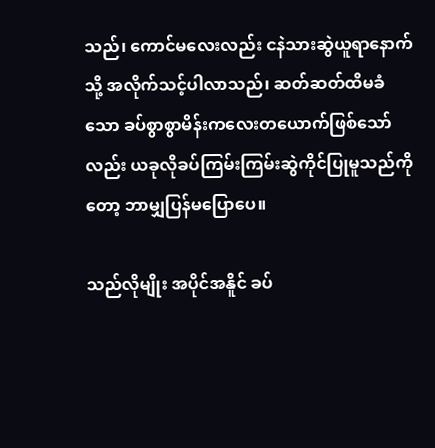သည်၊ ကောင်မလေးလည်း ငနဲသားဆွဲယူရာနောက်သို့ အလိုက်သင့်ပါလာသည်၊ ဆတ်ဆတ်ထိမခံသော ခပ်စွာစွာမိန်းကလေးတယောက်ဖြစ်သော်လည်း ယခုလိုခပ်ကြမ်းကြမ်းဆွဲကိုင်ပြုမူသည်ကိုတော့ ဘာမျှပြန်မပြောပေ။

သည်လိုမျိုး အပိုင်အနိူင် ခပ်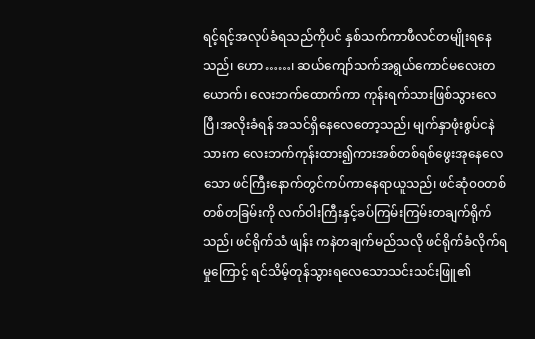ရင့်ရင့်အလုပ်ခံရသည်ကိုပင် နှစ်သက်ကာဖီလင်တမျိုးရနေသည်၊ ဟော……၊ ဆယ်ကျော်သက်အရွယ်ကောင်မလေးတယောက်၊ လေးဘက်ထောက်ကာ ကုန်းရက်သားဖြစ်သွားလေပြီ၊အလိုးခံရန် အသင်ရှိနေလေတော့သည်၊ မျက်နှာဖုံးစွပ်ငနဲသားက လေးဘက်ကုန်းထား၍ကားအစ်တစ်ရစ်ဖွေးအုနေလေသော ဖင်ကြီးနောက်တွင်ကပ်ကာနေရာယူသည်၊ ဖင်ဆုံ၀၀တစ်တစ်တခြမ်းကို လက်ဝါးကြီးနှင့်ခပ်ကြမ်းကြမ်းတချက်ရိုက်သည်၊ ဖင်ရိုက်သံ ဖျန်း ကနဲတချက်မည်သလို ဖင်ရိုက်ခံလိုက်ရမှုကြောင့် ရင်သိမ့်တုန်သွားရလေသောသင်းသင်းဖြူ၏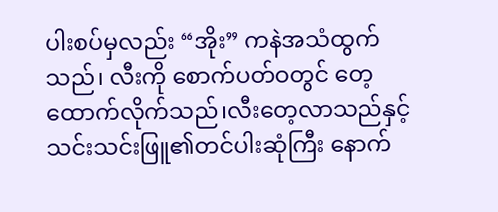ပါးစပ်မှလည်း “အိုး” ကနဲအသံထွက်သည်၊ လီးကို စောက်ပတ်ဝတွင် တေ့ထောက်လိုက်သည်၊လီးတေ့လာသည်နှင့် သင်းသင်းဖြူ၏တင်ပါးဆုံကြီး နောက်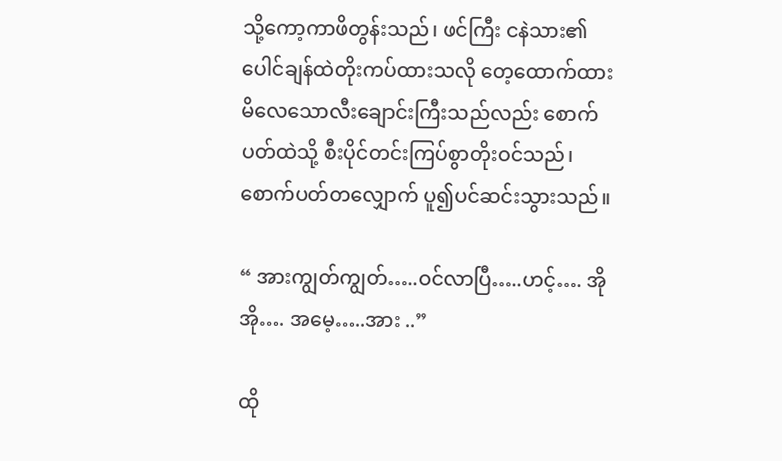သို့ကော့ကာဖိတွန်းသည်၊ ဖင်ကြီး ငနဲသား၏ပေါင်ချန်ထဲတိုးကပ်ထားသလို တေ့ထောက်ထားမိလေသောလီးချောင်းကြီးသည်လည်း စောက်ပတ်ထဲသို့ စီးပိုင်တင်းကြပ်စွာတိုးဝင်သည်၊ စောက်ပတ်တလျှောက် ပူ၍ပင်ဆင်းသွားသည်။

“ အားကျွတ်ကျွတ်…..ဝင်လာပြီ…..ဟင့်…. အိုအို…. အမေ့…..အား ..”

ထို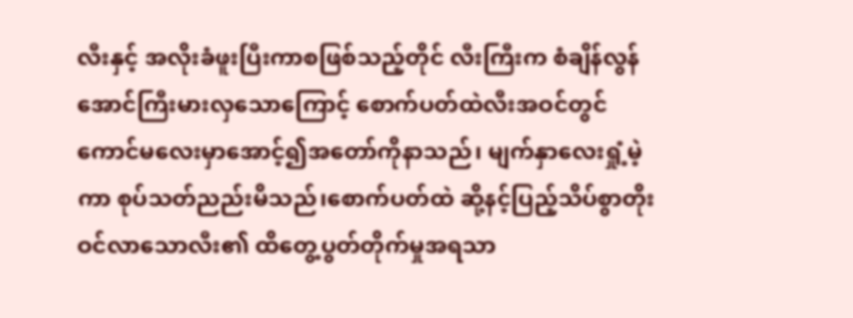လီးနှင့် အလိုးခံဖူးပြီးကာစဖြစ်သည့်တိုင် လီးကြီးက စံချိန်လွန်အောင်ကြီးမားလှသောကြောင့် စောက်ပတ်ထဲလီးအဝင်တွင် ကောင်မလေးမှာအောင့်၍အတော်ကိုနာသည်၊ မျက်နှာလေးရှုံ့မဲ့ကာ စုပ်သတ်ညည်းမိသည်၊စောက်ပတ်ထဲ ဆို့နင့်ပြည့်သိပ်စွာတိုးဝင်လာသောလီး၏ ထိတွေ့ပွတ်တိုက်မှုအရသာ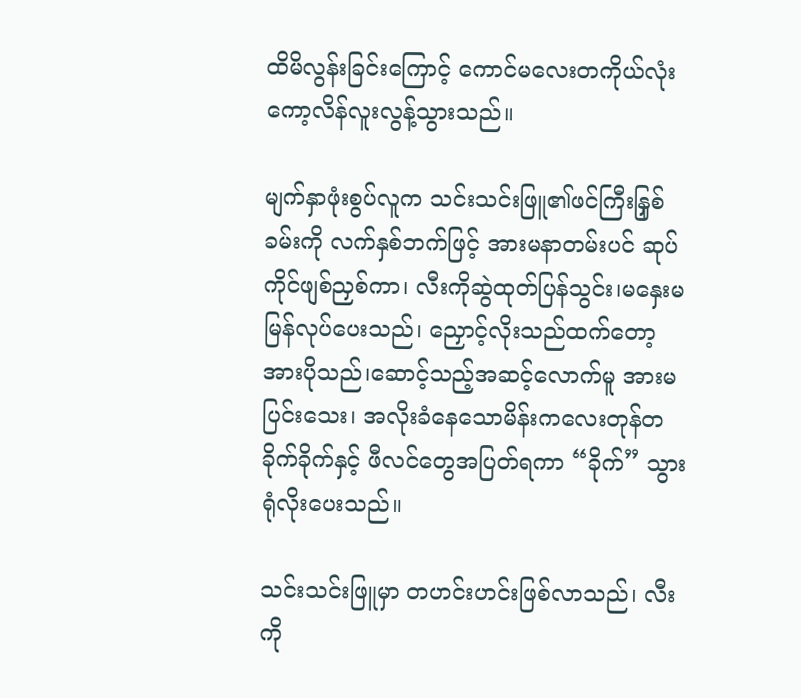ထိမိလွန်းခြင်းကြောင့် ကောင်မလေးတကိုယ်လုံး ကော့လိန်လူးလွန့်သွားသည်။

မျက်နှာဖုံးစွပ်လူက သင်းသင်းဖြူ၏ဖင်ကြီးနြှစ်ခမ်းကို လက်နှစ်ဘက်ဖြင့် အားမနာတမ်းပင် ဆုပ်ကိုင်ဖျစ်ညှစ်ကာ၊ လီးကိုဆွဲထုတ်ပြန်သွင်း၊မနှေးမမြန်လုပ်ပေးသည်၊ ညှောင့်လိုးသည်ထက်တော့ အားပိုသည်၊ဆောင့်သည့်အဆင့်လောက်မူ အားမပြင်းသေး၊ အလိုးခံနေသောမိန်းကလေးတုန်တခိုက်ခိုက်နှင့် ဖီလင်တွေအပြတ်ရကာ “ခိုက်” သွားရုံလိုးပေးသည်။

သင်းသင်းဖြူမှာ တဟင်းဟင်းဖြစ်လာသည်၊ လီးကို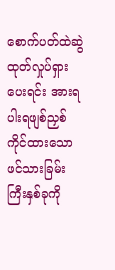စောက်ပတ်ထဲဆွဲထုတ်လှုပ်ရှားပေးရင်း အားရပါးရဖျစ်ညှစ်ကိုင်ထားသောဖင်သားခြမ်းကြီးနှစ်ခုကို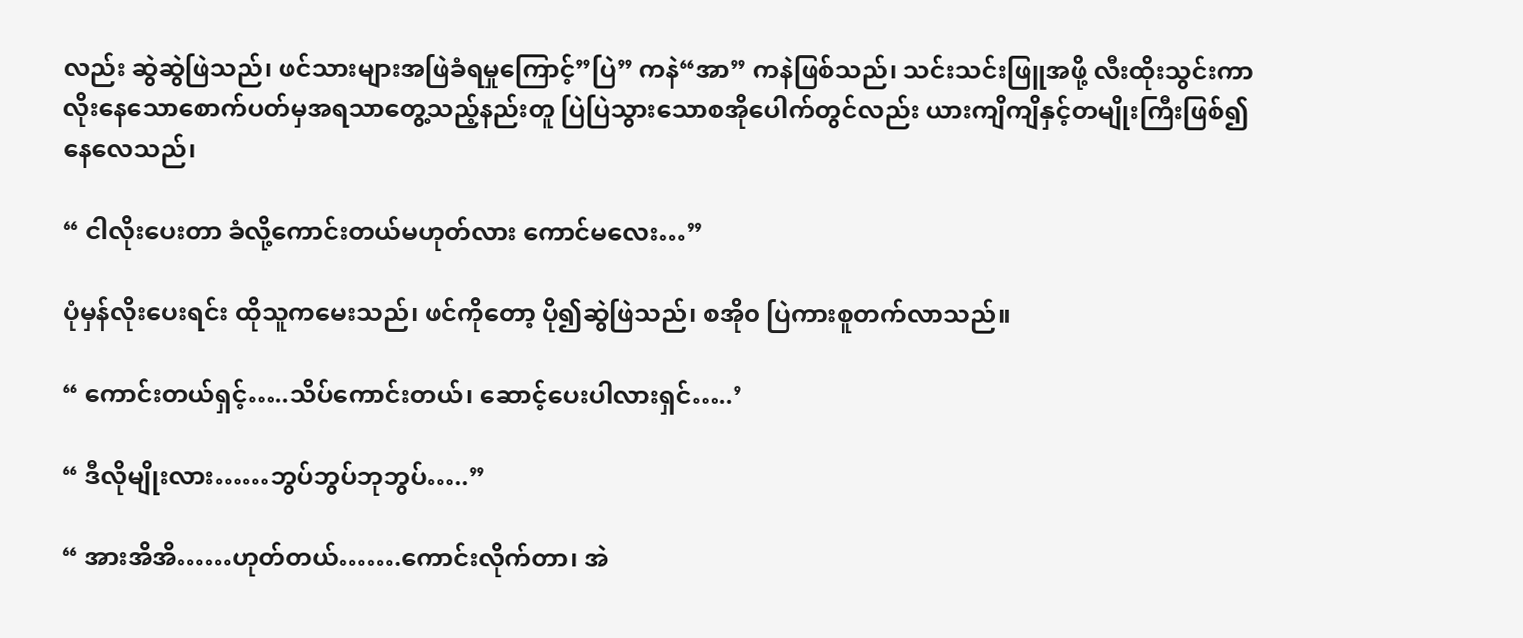လည်း ဆွဲဆွဲဖြဲသည်၊ ဖင်သားများအဖြဲခံရမှုကြောင့်”ပြဲ” ကနဲ“အာ” ကနဲဖြစ်သည်၊ သင်းသင်းဖြူအဖို့ လီးထိုးသွင်းကာလိုးနေသောစောက်ပတ်မှအရသာတွေ့သည့်နည်းတူ ပြဲပြဲသွားသောစအိုပေါက်တွင်လည်း ယားကျိကျိနှင့်တမျိုးကြီးဖြစ်၍နေလေသည်၊

“ ငါလိုးပေးတာ ခံလို့ကောင်းတယ်မဟုတ်လား ကောင်မလေး…”

ပုံမှန်လိုးပေးရင်း ထိုသူကမေးသည်၊ ဖင်ကိုတော့ ပို၍ဆွဲဖြဲသည်၊ စအို၀ ပြဲကားစူတက်လာသည်။

“ ကောင်းတယ်ရှင့်…..သိပ်ကောင်းတယ်၊ ဆောင့်ပေးပါလားရှင်…..’

“ ဒီလိုမျိုးလား……ဘွပ်ဘွပ်ဘုဘွပ်…..”

“ အားအိအိ……ဟုတ်တယ်…….ကောင်းလိုက်တာ၊ အဲ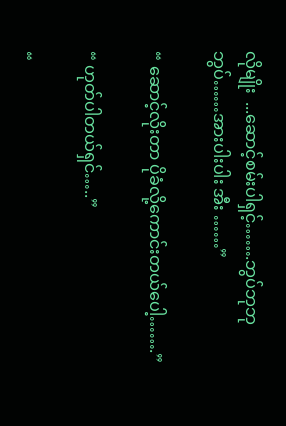လိုမျိုး  ...ဆောင့်စမ်းပါရှင့်…….ဘွပ်ဘုဘုဘွပ်……အားပါးပါး အီး ……”

“ ဆောင့်လိုးတာ ပိုခံလို့ကောင်းတယ်ပေါ့…….”

“ ဟုတ်ပါတယ်ရှင်…..”

“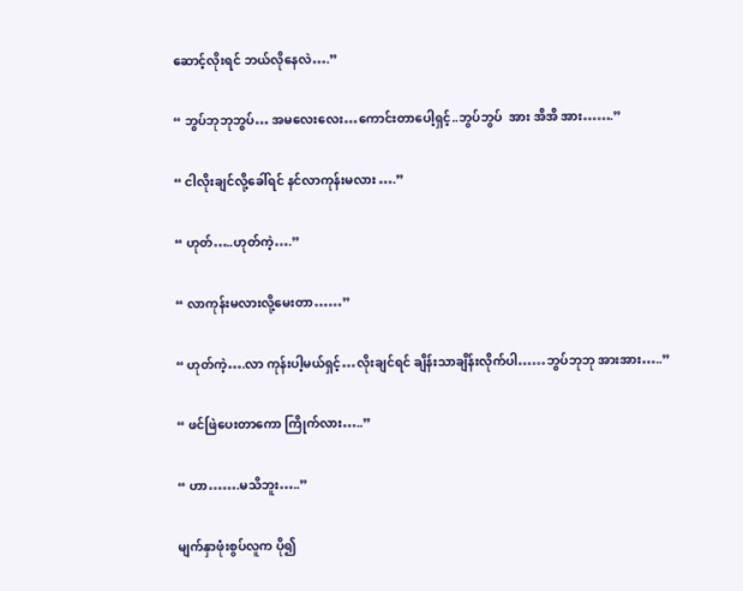ဆောင့်လိုးရင် ဘယ်လိုနေလဲ….”

“ ဘွပ်ဘုဘုဘွပ်… အမလေးလေး…ကောင်းတာပေါ့ရှင့်..ဘွပ်ဘွပ်  အား အိအိ အား…….”

“ ငါလိုးချင်လို့ခေါ်ရင် နင်လာကုန်းမလား ….”

“ ဟုတ်…..ဟုတ်ကဲ့….”

“ လာကုန်းမလားလို့မေးတာ……”

“ ဟုတ်ကဲ့….လာ ကုန်းပါ့မယ်ရှင့်…လိုးချင်ရင် ချိန်းသာချိန်းလိုက်ပါ……ဘွပ်ဘုဘု အားအား…..”

“ ဖင်ဖြဲပေးတာကော ကြိုက်လား…..”

“ ဟာ…….မသိဘူး…..”

မျက်နှာဖုံးစွပ်လူက ပို၍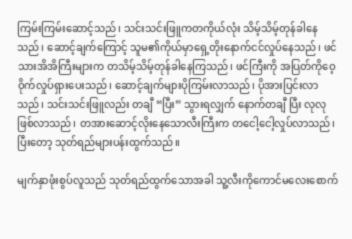ကြမ်းကြမ်းဆောင့်သည်၊ သင်းသင်းဖြူကတကိုယ်လုံး သိမ့်သိမ့်တုန်ခါနေသည်၊ ဆောင့်ချက်ကြောင့် သူမ၏ကိုယ်မှာရှေ့တိုးနောက်ငင်လှုပ်နေသည်၊ ဖင်သားအိအိကြီးများက တသိမ့်သိမ့်တုန်ခါနေကြသည်၊ ဖင်ကြီးကို အပြတ်ကိုဝေ့ဝိုက်လှုပ်ရှားပေးသည်၊ ဆောင့်ချက်များပိုကြမ်းလာသည်၊ ပိုအားပြင်းလာသည်၊ သင်းသင်းဖြူလည်း တချီ “ပြီး” သွားရလျှက် နောက်တချီ ပြီး လုလုဖြစ်လာသည်၊ တအားဆောင့်လိုးနေသောလီးကြီးက တငေါ့ငေါ့လှုပ်လာသည်၊ ပြီးတော့ သုတ်ရည်များပန်းထွက်သည်။

မျက်နှာဖုံးစွပ်လူသည် သုတ်ရည်ထွက်သောအခါ သူ့လီးကိုကောင်မလေးစောက်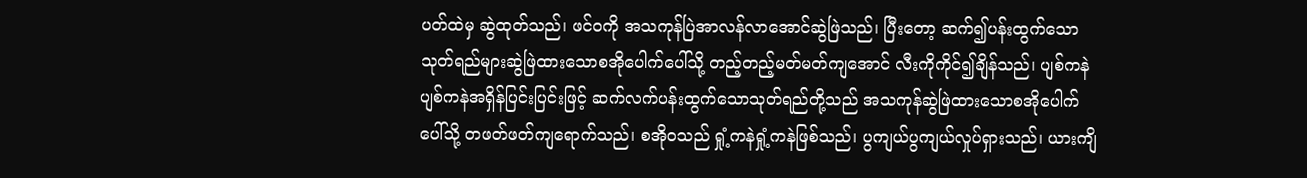ပတ်ထဲမှ ဆွဲထုတ်သည်၊ ဖင်ဝကို အသကုန်ပြဲအာလန်လာအောင်ဆွဲဖြဲသည်၊ ပြီးတော့ ဆက်၍ပန်းထွက်သောသုတ်ရည်များဆွဲဖြဲထားသောစအိုပေါက်ပေါ်သို့ တည့်တည့်မတ်မတ်ကျအောင် လီးကိုကိုင်၍ချိန်သည်၊ ပျစ်ကနဲပျစ်ကနဲအရှိန်ပြင်းပြင်းဖြင့် ဆက်လက်ပန်းထွက်သောသုတ်ရည်တို့သည် အသကုန်ဆွဲဖြဲထားသောစအိုပေါက်ပေါ်သို့ တဖတ်ဖတ်ကျရောက်သည်၊ စအိုဝသည် ရှုံ့ကနဲရှုံ့ကနဲဖြစ်သည်၊ ပွကျယ်ပွကျယ်လှုပ်ရှားသည်၊ ယားကျိ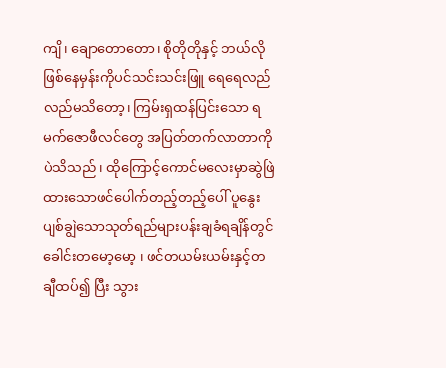ကျိ၊ ချောတောတော၊ စိုတိုတိုနှင့် ဘယ်လိုဖြစ်နေမှန်းကိုပင်သင်းသင်းဖြူ ရေရေလည်လည်မသိတော့၊ ကြမ်းရှထန်ပြင်းသော ရမက်ဇောဖီလင်တွေ အပြတ်တက်လာတာကိုပဲသိသည်၊ ထိုကြောင့်ကောင်မလေးမှာဆွဲဖြဲထားသောဖင်ပေါက်တည့်တည့်ပေါ် ပူနွေးပျစ်ချွဲသောသုတ်ရည်များပန်းချခံရချိန်တွင် ခေါင်းတမော့မော့ ၊ ဖင်တယမ်းယမ်းနှင့်တချီထပ်၍ ပြီး သွား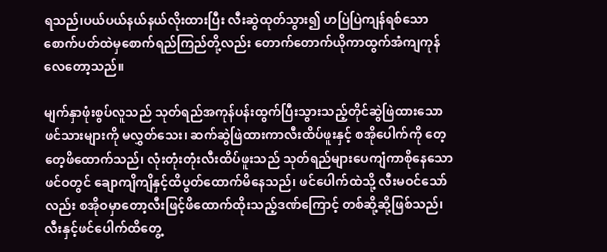ရသည်၊ပယ်ပယ်နယ်နယ်လိုးထားပြီး လီးဆွဲထုတ်သွား၍ ဟပြဲပြဲကျန်ရစ်သောစောက်ပတ်ထဲမှစောက်ရည်ကြည်တို့လည်း တောက်တောက်ယိုကာထွက်အံကျကုန်လေတော့သည်။

မျက်နှာဖုံးစွပ်လူသည် သုတ်ရည်အကုန်ပန်းထွက်ပြီးသွားသည့်တိုင်ဆွဲဖြဲထားသောဖင်သားများကို မလွှတ်သေး၊ ဆက်ဆွဲဖြဲထားကာလီးထိပ်ဖူးနှင့် စအိုပေါက်ကို တေ့တေ့ဖိထောက်သည်၊ လုံးတုံးတုံးလီးထိပ်ဖူးသည် သုတ်ရည်များပေကျံကာစိုနေသောဖင်ဝတွင် ချောကျိကျိနှင့်ထိပွတ်ထောက်မိနေသည်၊ ဖင်ပေါက်ထဲသို့ လီးမဝင်သော်လည်း စအိုဝမှာတော့လီးဖြင့်ဖိထောက်ထိုးသည့်ဒဏ်ကြောင့် တစ်ဆို့ဆို့ဖြစ်သည်၊ လီးနှင့်ဖင်ပေါက်ထိတွေ့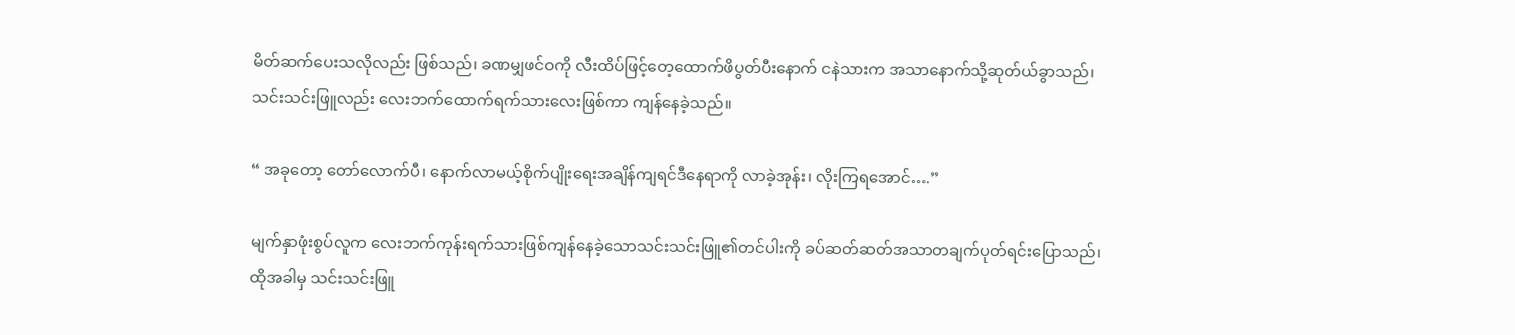မိတ်ဆက်ပေးသလိုလည်း ဖြစ်သည်၊ ခဏမျှဖင်ဝကို လီးထိပ်ဖြင့်တေ့ထောက်ဖိပွတ်ပီးနောက် ငနဲသားက အသာနောက်သို့ဆုတ်ယ်ခွာသည်၊သင်းသင်းဖြူလည်း လေးဘက်ထောက်ရက်သားလေးဖြစ်ကာ ကျန်နေခဲ့သည်။

“ အခုတော့ တော်လောက်ပီ၊ နောက်လာမယ့်စိုက်ပျိုးရေးအချိန်ကျရင်ဒီနေရာကို လာခဲ့အုန်း၊ လိုးကြရအောင်….”

မျက်နှာဖုံးစွပ်လူက လေးဘက်ကုန်းရက်သားဖြစ်ကျန်နေခဲ့သောသင်းသင်းဖြူ၏တင်ပါးကို ခပ်ဆတ်ဆတ်အသာတချက်ပုတ်ရင်းပြောသည်၊ထိုအခါမှ သင်းသင်းဖြူ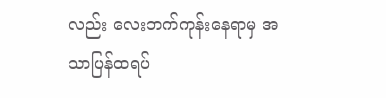လည်း လေးဘက်ကုန်းနေရာမှ အသာပြန်ထရပ်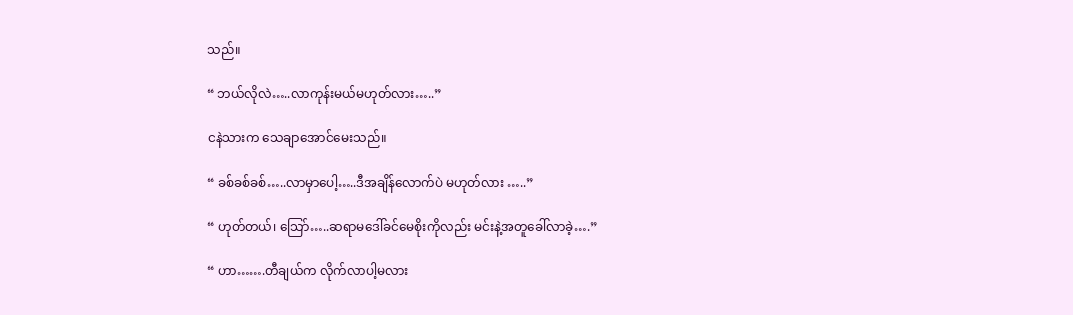သည်။

“ ဘယ်လိုလဲ…..လာကုန်းမယ်မဟုတ်လား…..”

ငနဲသားက သေချာအောင်မေးသည်။

“ ခစ်ခစ်ခစ်…..လာမှာပေါ့…..ဒီအချိန်လောက်ပဲ မဟုတ်လား …..”

“ ဟုတ်တယ်၊ သြော်…..ဆရာမဒေါ်ခင်မေစိုးကိုလည်း မင်းနဲ့အတူခေါ်လာခဲ့….”

“ ဟာ…….တီချယ်က လိုက်လာပါ့မလား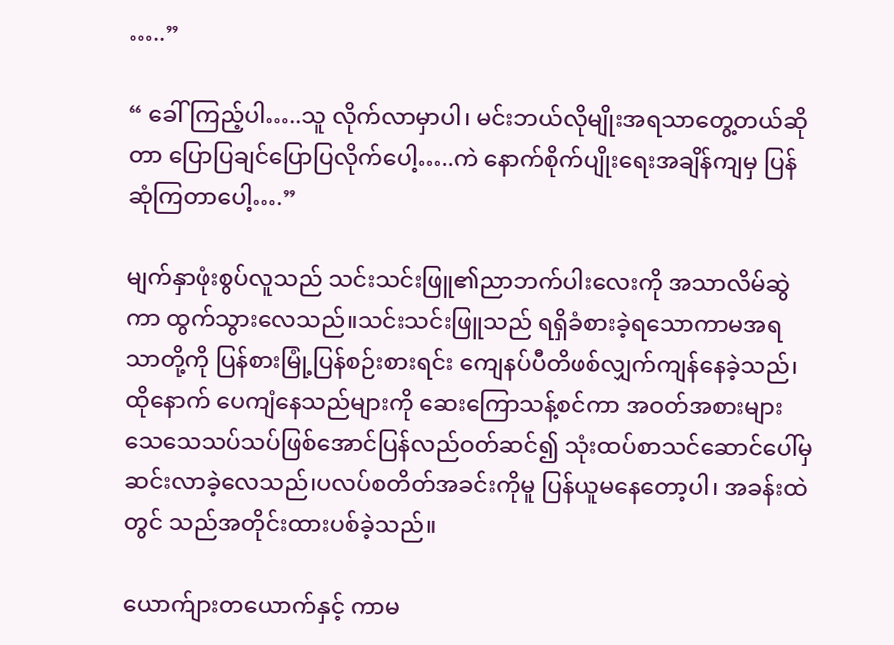…..”

“ ခေါ်ကြည့်ပါ…..သူ လိုက်လာမှာပါ၊ မင်းဘယ်လိုမျိုးအရသာတွေ့တယ်ဆိုတာ ပြောပြချင်ပြောပြလိုက်ပေါ့…..ကဲ နောက်စိုက်ပျိုးရေးအချိန်ကျမှ ပြန်ဆုံကြတာပေါ့….”

မျက်နှာဖုံးစွပ်လူသည် သင်းသင်းဖြူ၏ညာဘက်ပါးလေးကို အသာလိမ်ဆွဲကာ ထွက်သွားလေသည်။သင်းသင်းဖြူသည် ရရှိခံစားခဲ့ရသောကာမအရသာတို့ကို ပြန်စားမြုံ့ပြန်စဉ်းစားရင်း ကျေနပ်ပီတိဖစ်လျှက်ကျန်နေခဲ့သည်၊ ထိုနောက် ပေကျံနေသည်များကို ဆေးကြောသန့်စင်ကာ အဝတ်အစားများသေသေသပ်သပ်ဖြစ်အောင်ပြန်လည်ဝတ်ဆင်၍ သုံးထပ်စာသင်ဆောင်ပေါ်မှ ဆင်းလာခဲ့လေသည်၊ပလပ်စတိတ်အခင်းကိုမူ ပြန်ယူမနေတော့ပါ၊ အခန်းထဲတွင် သည်အတိုင်းထားပစ်ခဲ့သည်။

ယောက်ျားတယောက်နှင့် ကာမ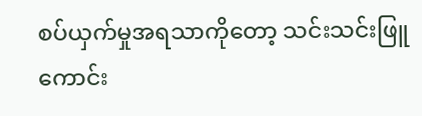စပ်ယှက်မှုအရသာကိုတော့ သင်းသင်းဖြူကောင်း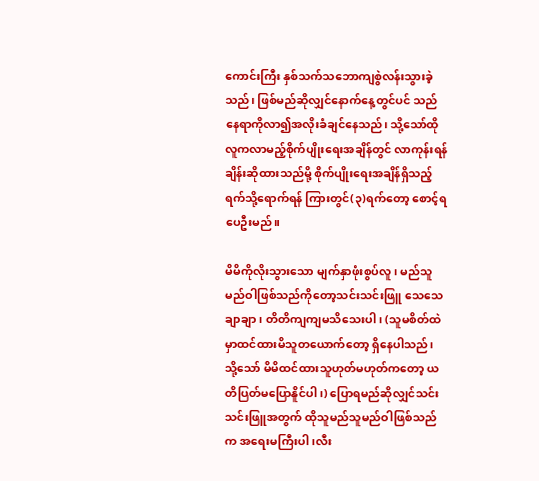ကောင်းကြီး နှစ်သက်သဘောကျစွဲလန်းသွားခဲ့သည်၊ ဖြစ်မည်ဆိုလျှင်နောက်နေ့တွင်ပင် သည်နေရာကိုလာ၍အလိုးခံချင်နေသည်၊ သို့သော်ထိုလူကလာမည့်စိုက်ပျိုးရေးအချိန်တွင် လာကုန်းရန်ချိန်းဆိုထားသည်မို့ စိုက်ပျိုးရေးအချိန်ရှိသည့်ရက်သို့ရောက်ရန် ကြားတွင်(၃)ရက်တော့ စောင့်ရပေဦးမည်။

မိမိကိုလိုးသွားသော မျက်နှာဖုံးစွပ်လူ၊ မည်သူမည်ဝါဖြစ်သည်ကိုတော့သင်းသင်းဖြူ သေသေချာချာ ၊ တိတိကျကျမသိသေးပါ၊ (သူမစိတ်ထဲမှာထင်ထားမိသူတယောက်တော့ ရှိနေပါသည်၊ သို့သော် မိမိထင်ထားသူဟုတ်မဟုတ်ကတော့ ယတိပြတ်မပြောနိူင်ပါ၊) ပြောရမည်ဆိုလျှင်သင်းသင်းဖြူအတွက် ထိုသူမည်သူမည်ဝါဖြစ်သည်က အရေးမကြီးပါ၊လီး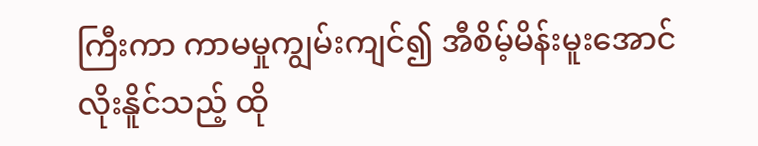ကြီးကာ ကာမမှုကျွမ်းကျင်၍ အီစိမ့်မိန်းမူးအောင်လိုးနိူင်သည့် ထို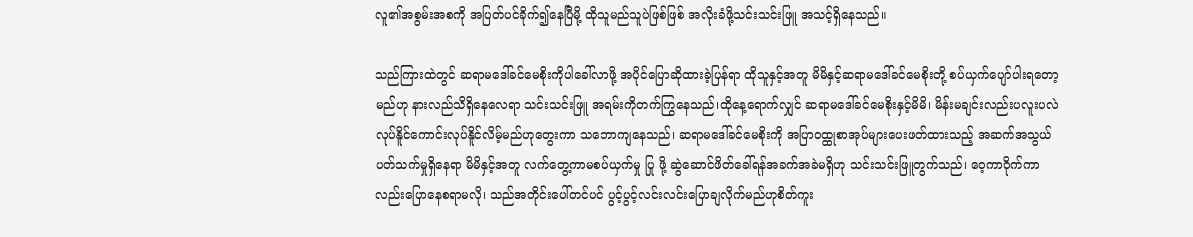လူ၏အစွမ်းအစကို အပြတ်ပင်ခိုက်၍နေပြီမို့ ထိုသူမည်သူပဲဖြစ်ဖြစ် အလိုးခံဖို့သင်းသင်းဖြူ အသင့်ရှိနေသည်။

သည်ကြားထဲတွင် ဆရာမဒေါ်ခင်မေစိုးကိုပါခေါ်လာဖို့ အပိုင်ပြောဆိုထားခဲ့ပြန်ရာ ထိုသူနှင့်အတူ မိမိနှင့်ဆရာမဒေါ်ခင်မေစိုးတို့ စပ်ယှက်ပျော်ပါးရတော့မည်ဟု နားလည်သိရှိနေလေရာ သင်းသင်းဖြူ အရမ်းကိုတက်ကြွနေသည်၊ထိုနေ့ရောက်လျှင် ဆရာမဒေါ်ခင်မေစိုးနှင့်မိမိ၊ မိန်းမချင်းလည်းပလူးပလဲလုပ်နိူင်ကောင်းလုပ်နိူင်လိမ့်မည်ဟုတွေးကာ သဘောကျနေသည်၊ ဆရာမဒေါ်ခင်မေစိုးကို အပြာဝထ္ထုစာအုပ်များပေးဖတ်ထားသည့် အဆက်အသွယ်ပတ်သက်မှုရှိနေရာ မိမိနှင့်အတူ လက်တွေ့ကာမစပ်ယှက်မှု ပြု ဖို့ ဆွဲဆောင်ဖိတ်ခေါ်ရန်အခက်အခဲမရှိဟု သင်းသင်းဖြူတွက်သည်၊ ဝေ့ကာဝိုက်ကာလည်းပြောနေစရာမလို၊ သည်အတိုင်းပေါ်တင်ပင် ပွင့်ပွင့်လင်းလင်းပြောချလိုက်မည်ဟုစိတ်ကူး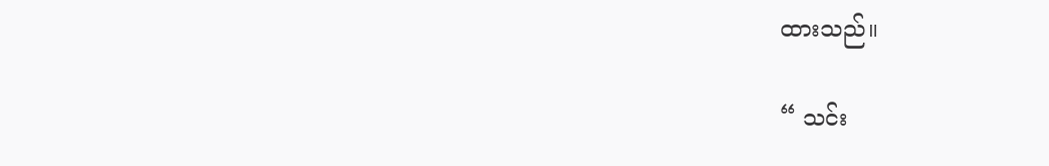ထားသည်။

“ သင်း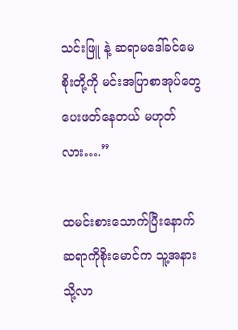သင်းဖြူ နဲ့ ဆရာမဒေါ်ခင်မေစိုးတို့ကို မင်းအပြာစာအုပ်တွေ ပေးဖတ်နေတယ် မဟုတ်လား….”

ထမင်းစားသောက်ပြီးနောက် ဆရာကိုစိုးမောင်က သူ့အနားသို့လာ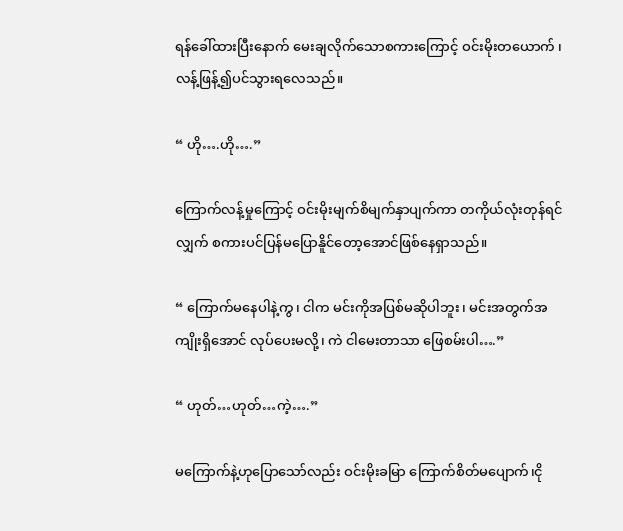ရန်ခေါ်ထားပြီးနောက် မေးချလိုက်သောစကားကြောင့် ဝင်းမိုးတယောက် ၊လန့်ဖြန့်၍ပင်သွားရလေသည်။

“ ဟို….ဟို….”

ကြောက်လန့်မှုကြောင့် ဝင်းမိုးမျက်စိမျက်နှာပျက်ကာ တကိုယ်လုံးတုန်ရင်လျှက် စကားပင်ပြန်မပြောနိူင်တော့အောင်ဖြစ်နေရှာသည်။

“ ကြောက်မနေပါနဲ့ကွ၊ ငါက မင်းကိုအပြစ်မဆိုပါဘူး၊ မင်းအတွက်အကျိုးရှိအောင် လုပ်ပေးမလို့၊ ကဲ ငါမေးတာသာ ဖြေစမ်းပါ….”

“ ဟုတ်…ဟုတ်…ကဲ့….”

မကြောက်နဲ့ဟုပြောသော်လည်း ဝင်းမိုးခမြာ ကြောက်စိတ်မပျောက်၊ငို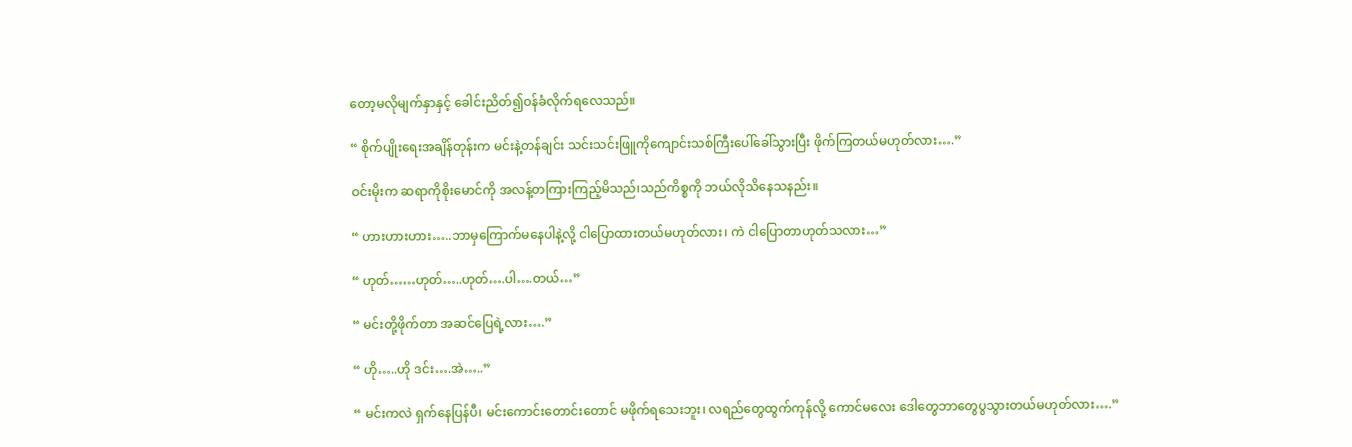တော့မလိုမျက်နှာနှင့် ခေါင်းညိတ်၍ဝန်ခံလိုက်ရလေသည်။

“ စိုက်ပျိုးရေးအချိန်တုန်းက မင်းနဲ့တန်ချင်း သင်းသင်းဖြူကိုကျောင်းသစ်ကြီးပေါ်ခေါ်သွားပြီး ဖိုက်ကြတယ်မဟုတ်လား….”

ဝင်းမိုးက ဆရာကိုစိုးမောင်ကို အလန့်တကြားကြည့်မိသည်၊သည်ကိစ္စကို ဘယ်လိုသိနေသနည်း။

“ ဟားဟားဟား…..ဘာမှကြောက်မနေပါနဲ့လို့ ငါပြောထားတယ်မဟုတ်လား၊ ကဲ ငါပြောတာဟုတ်သလား…”

“ ဟုတ်……ဟုတ်…..ဟုတ်….ပါ….တယ်…”

“ မင်းတို့ဖိုက်တာ အဆင်ပြေရဲ့လား….”

“ ဟို…..ဟို ဒင်း….အဲ…..”

“ မင်းကလဲ ရှက်နေပြန်ပီ၊ မင်းကောင်းတောင်းတောင် မဖိုက်ရသေးဘူး၊ လရည်တွေထွက်ကုန်လို့ ကောင်မလေး ဒေါတွေဘာတွေပွသွားတယ်မဟုတ်လား….”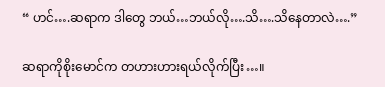“ ဟင်….ဆရာက ဒါတွေ ဘယ်…ဘယ်လို….သိ….သိနေတာလဲ….”

ဆရာကိုစိုးမောင်က တဟားဟားရယ်လိုက်ပြီး…။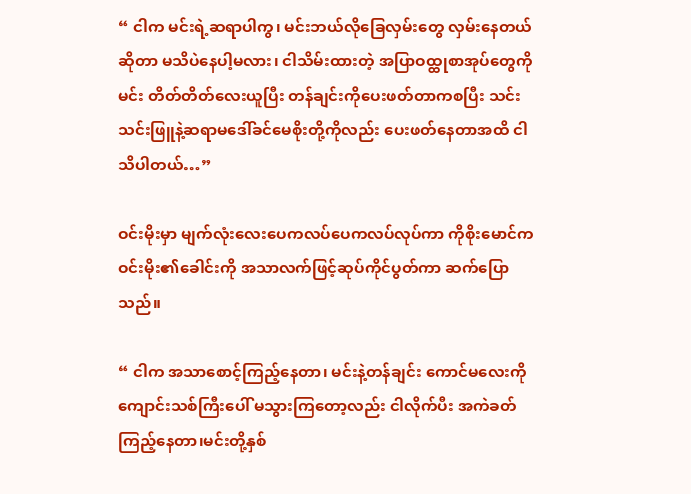“ ငါက မင်းရဲ့ဆရာပါကွ၊ မင်းဘယ်လိုခြေလှမ်းတွေ လှမ်းနေတယ်ဆိုတာ မသိပဲနေပါ့မလား၊ ငါသိမ်းထားတဲ့ အပြာဝထ္ထုစာအုပ်တွေကိုမင်း တိတ်တိတ်လေးယူပြီး တန်ချင်းကိုပေးဖတ်တာကစပြီး သင်းသင်းဖြူနဲ့ဆရာမဒေါ်ခင်မေစိုးတို့ကိုလည်း ပေးဖတ်နေတာအထိ ငါသိပါတယ်…”

ဝင်းမိုးမှာ မျက်လုံးလေးပေကလပ်ပေကလပ်လုပ်ကာ ကိုစိုးမောင်က ဝင်းမိုး၏ခေါင်းကို အသာလက်ဖြင့်ဆုပ်ကိုင်ပွတ်ကာ ဆက်ပြောသည်။

“ ငါက အသာစောင့်ကြည့်နေတာ၊ မင်းနဲ့တန်ချင်း ကောင်မလေးကိုကျောင်းသစ်ကြီးပေါ် မသွားကြတော့လည်း ငါလိုက်ပီး အကဲခတ်ကြည့်နေတာ၊မင်းတို့နှစ်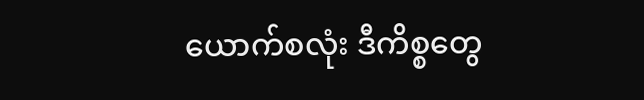ယောက်စလုံး ဒီကိစ္စတွေ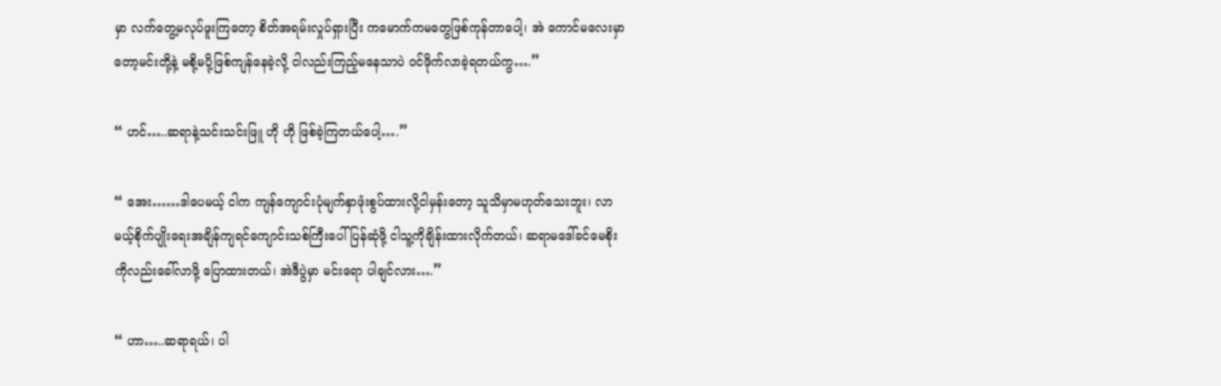မှာ လက်တွေ့မလုပ်ဖူးကြတော့ စိတ်အရမ်းလှုပ်ရှားပြီး ကမောက်ကမတွေဖြစ်ကုန်တာပေါ့၊ အဲ ကောင်မလေးမှာတော့မင်းတို့နဲ့ မစို့မပို့ဖြစ်ကျန်နေခဲ့လို့ ငါလည်းကြည့်မနေသာပဲ ဝင်ဖိုက်လာခဲ့ရတယ်ကွ….”

“ ဟင်…..ဆရာနဲ့သင်းသင်းဖြူ ဟို ဟို ဖြစ်ခဲ့ကြတယ်ပေါ့….”

“ အေး……ဒါပေမယ့် ငါက ကျန်ကျောင်းပုံမျက်နှာဖုံးစွပ်ထားလို့ငါမှန်းတော့ သူသိမှာမဟုတ်သေးဘူး၊ လာမယ့်စိုက်ပျိုးရေးအချိန်ကျရင်ကျောင်းသစ်ကြီးပေါ်ပြန်ဆုံဖို့ ငါသူ့ကိုချိန်းထားလိုက်တယ်၊ ဆရာမဒေါ်ခင်မေစိုးကိုလည်းခေါ်လာဖို့ ပြောထားတယ်၊ အဲဒီပွဲမှာ မင်းရော ပါချင်လား….”

“ ဟာ…..ဆရာရယ်၊ ပါ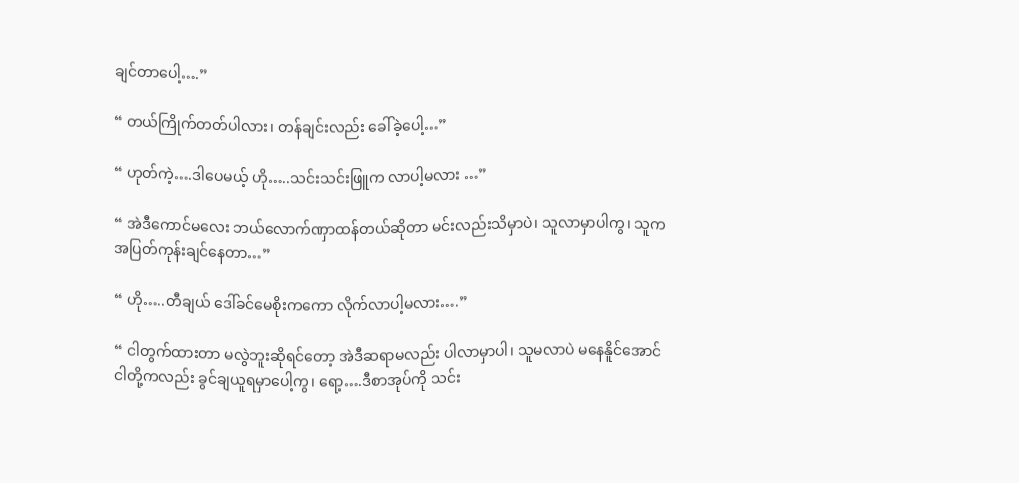ချင်တာပေါ့….”

“ တယ်ကြိုက်တတ်ပါလား၊ တန်ချင်းလည်း ခေါ်ခဲ့ပေါ့…”

“ ဟုတ်ကဲ့….ဒါပေမယ့် ဟို…..သင်းသင်းဖြူက လာပါ့မလား …”

“ အဲဒီကောင်မလေး ဘယ်လောက်ဏှာထန်တယ်ဆိုတာ မင်းလည်းသိမှာပဲ၊ သူလာမှာပါကွ၊ သူက အပြတ်ကုန်းချင်နေတာ…”

“ ဟို…..တီချယ် ဒေါ်ခင်မေစိုးကကော လိုက်လာပါ့မလား….”

“ ငါတွက်ထားတာ မလွဲဘူးဆိုရင်တော့ အဲဒီဆရာမလည်း ပါလာမှာပါ၊ သူမလာပဲ မနေနိူင်အောင် ငါတို့ကလည်း ခွင်ချယူရမှာပေါ့ကွ၊ ရော့….ဒီစာအုပ်ကို သင်း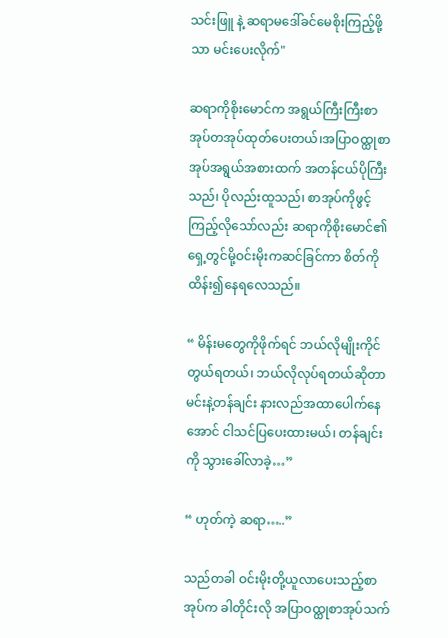သင်းဖြူ နဲ့ ဆရာမဒေါ်ခင်မေစိုးကြည့်ဖို့သာ မင်းပေးလိုက်"

ဆရာကိုစိုးမောင်က အရွယ်ကြီးကြီးစာအုပ်တအုပ်ထုတ်ပေးတယ်၊အပြာဝထ္ထုစာအုပ်အရွယ်အစားထက် အတန်ငယ်ပိုကြီးသည်၊ ပိုလည်းထူသည်၊ စာအုပ်ကိုဖွင့်ကြည့်လိုသော်လည်း ဆရာကိုစိုးမောင်၏ရှေ့တွင်မို့ဝင်းမိုးကဆင်ခြင်ကာ စိတ်ကိုထိန်း၍နေရလေသည်။

“ မိန်းမတွေကိုဖိုက်ရင် ဘယ်လိုမျိုးကိုင်တွယ်ရတယ်၊ ဘယ်လိုလုပ်ရတယ်ဆိုတာ မင်းနဲ့တန်ချင်း နားလည်အထာပေါက်နေအောင် ငါသင်ပြပေးထားမယ်၊ တန်ချင်းကို သွားခေါ်လာခဲ့…”

“ ဟုတ်ကဲ့ ဆရာ…..”

သည်တခါ ဝင်းမိုးတို့ယူလာပေးသည့်စာအုပ်က ခါတိုင်းလို အပြာဝထ္ထုစာအုပ်သက်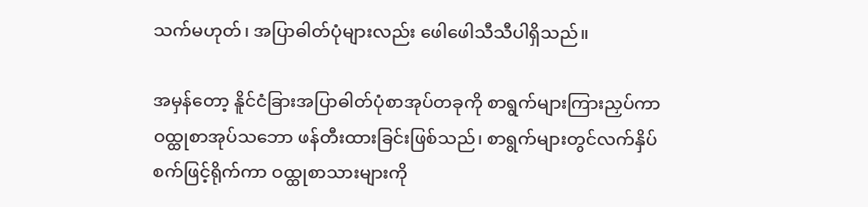သက်မဟုတ်၊ အပြာဓါတ်ပုံများလည်း ဖေါဖေါသီသီပါရှိသည်။

အမှန်တော့ နိူင်ငံခြားအပြာဓါတ်ပုံစာအုပ်တခုကို စာရွက်များကြားညှပ်ကာဝထ္ထုစာအုပ်သဘော ဖန်တီးထားခြင်းဖြစ်သည်၊ စာရွက်များတွင်လက်နှိပ်စက်ဖြင့်ရိုက်ကာ ဝထ္ထုစာသားများကို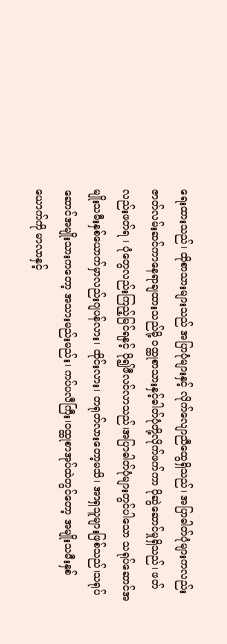ရေးထားသည်၊ ထိုစာသားများသည် အပြာပုံများနှင့် လိုက်လျောညီထွေရှိသည်၊ အပြာဓါတ်ပုံများကလည်း ဇာတ်လမ်းဆင်ကာနေရာချထားသည်မို့ ဝထ္ထုစာသားနှင့်ဓါတ်ပုံတို့လိုက်ဖက်ကာ ပိုဆွဲဆောင်မှုရှိသည်၊ ဖတ်လည်းဖတ်ရ ၊ ပုံတွေလည်းကြည့်မြင်ရနှင့် ပို၍ဖီလင်လာသည်၊အပြာဓါတ်ပုံများတွင်ပါသော သရုပ်ဆောင်အမျိုးသမီးနှစ်ယောက်မှာလည်းဂျပန်လား၊ ထိုင်းလား၊ တရုတ်လားတော့မသိ၊ အာရှသူများဖြစ်သည်၊သရုပ်ဆောင်အမျိုးသားကတော့ အသားမည်းမည်း၊ ကပ်ပလီကြီး၊ဝထ္ထုစာအုပ်ထဲတွင်တော့ အမျိုးသမီးနှစ်ယောက်ကို မာလာနှင့်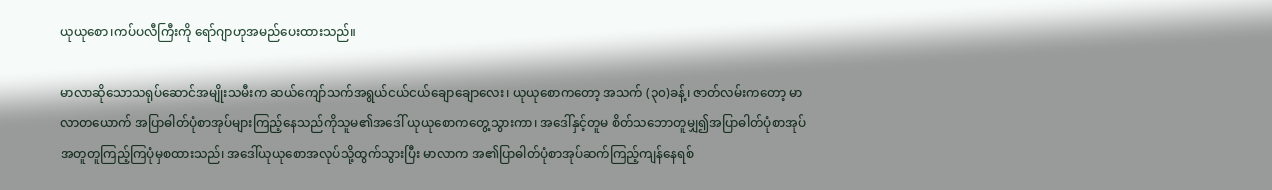ယုယုစော၊ကပ်ပလီကြီးကို ရော်ဂျာဟုအမည်ပေးထားသည်။

မာလာဆိုသောသရုပ်ဆောင်အမျိုးသမီးက ဆယ်ကျော်သက်အရွယ်ငယ်ငယ်ချောချောလေး၊ ယုယုစောကတော့ အသက် (၃၀)ခန့်၊ ဇာတ်လမ်းကတော့ မာလာတယောက် အပြာဓါတ်ပုံစာအုပ်များကြည့်နေသည်ကိုသူမ၏အဒေါ် ယုယုစောကတွေ့သွားကာ၊ အဒေါ်နှင့်တူမ စိတ်သဘောတူမျှ၍အပြာဓါတ်ပုံစာအုပ် အတူတူကြည့်ကြပုံမှစထားသည်၊ အဒေါ်ယုယုစောအလုပ်သို့ထွက်သွားပြီး မာလာက အ၏ပြာဓါတ်ပုံစာအုပ်ဆက်ကြည့်ကျန်နေရစ်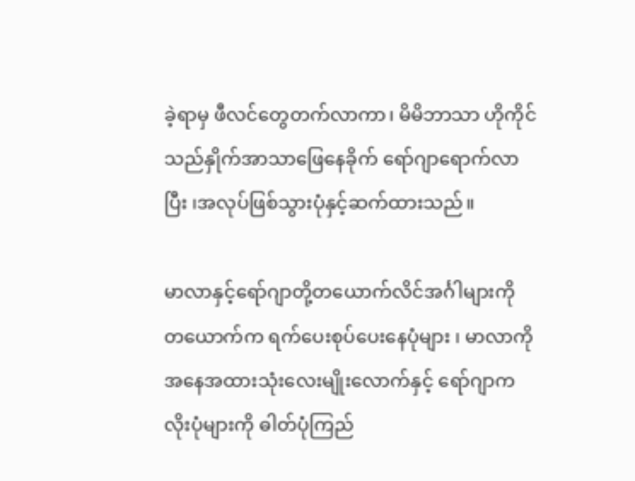ခဲ့ရာမှ ဖီလင်တွေတက်လာကာ၊ မိမိဘာသာ ဟိုကိုင်သည်နှိုက်အာသာဖြေနေခိုက် ရော်ဂျာရောက်လာပြီး ၊အလုပ်ဖြစ်သွားပုံနှင့်ဆက်ထားသည်။

မာလာနှင့်ရော်ဂျာတို့တယောက်လိင်အင်္ဂါများကို တယောက်က ရက်ပေးစုပ်ပေးနေပုံများ ၊ မာလာကို အနေအထားသုံးလေးမျိုးလောက်နှင့် ရော်ဂျာကလိုးပုံများကို ဓါတ်ပုံကြည်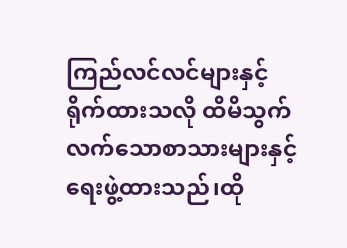ကြည်လင်လင်များနှင့်ရိုက်ထားသလို ထိမိသွက်လက်သောစာသားများနှင့် ရေးဖွဲ့ထားသည်၊ထို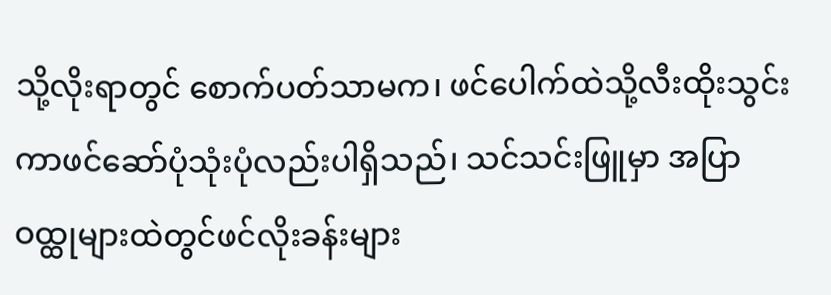သို့လိုးရာတွင် စောက်ပတ်သာမက၊ ဖင်ပေါက်ထဲသို့လီးထိုးသွင်းကာဖင်ဆော်ပုံသုံးပုံလည်းပါရှိသည်၊ သင်သင်းဖြူမှာ အပြာဝထ္ထုများထဲတွင်ဖင်လိုးခန်းများ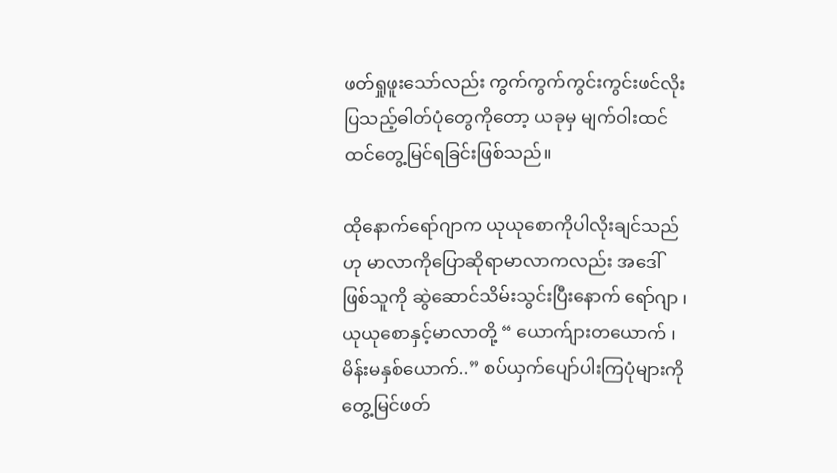ဖတ်ရှုဖူးသော်လည်း ကွက်ကွက်ကွင်းကွင်းဖင်လိုးပြသည့်ဓါတ်ပုံတွေကိုတော့ ယခုမှ မျက်ဝါးထင်ထင်တွေ့မြင်ရခြင်းဖြစ်သည်။

ထိုနောက်ရော်ဂျာက ယုယုစောကိုပါလိုးချင်သည်ဟု မာလာကိုပြောဆိုရာမာလာကလည်း အဒေါ်ဖြစ်သူကို ဆွဲဆောင်သိမ်းသွင်းပြီးနောက် ရော်ဂျာ ၊ယုယုစောနှင့်မာလာတို့ “ ယောက်ျားတယောက် ၊ မိန်းမနှစ်ယောက်..” စပ်ယှက်ပျော်ပါးကြပုံများကို တွေ့မြင်ဖတ်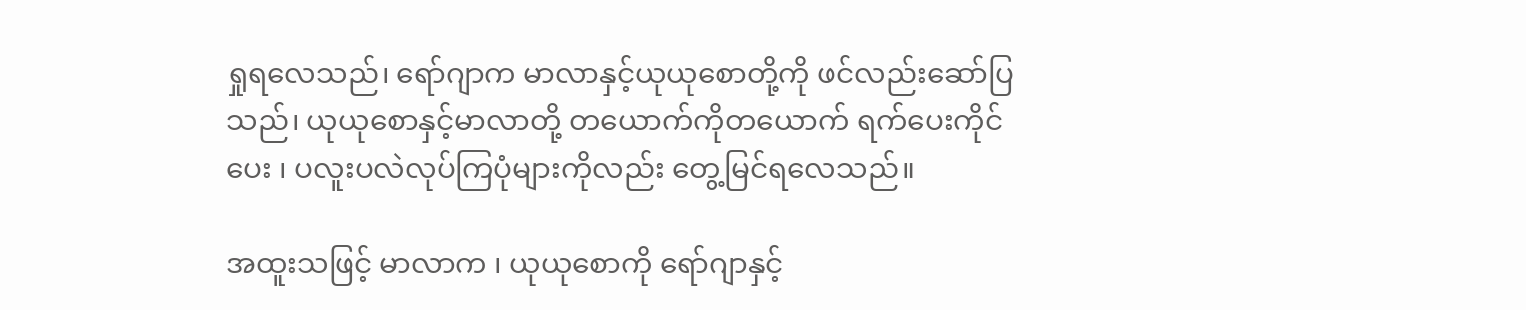ရှုရလေသည်၊ ရော်ဂျာက မာလာနှင့်ယုယုစောတို့ကို ဖင်လည်းဆော်ပြသည်၊ ယုယုစောနှင့်မာလာတို့ တယောက်ကိုတယောက် ရက်ပေးကိုင်ပေး ၊ ပလူးပလဲလုပ်ကြပုံများကိုလည်း တွေ့မြင်ရလေသည်။

အထူးသဖြင့် မာလာက ၊ ယုယုစောကို ရော်ဂျာနှင့်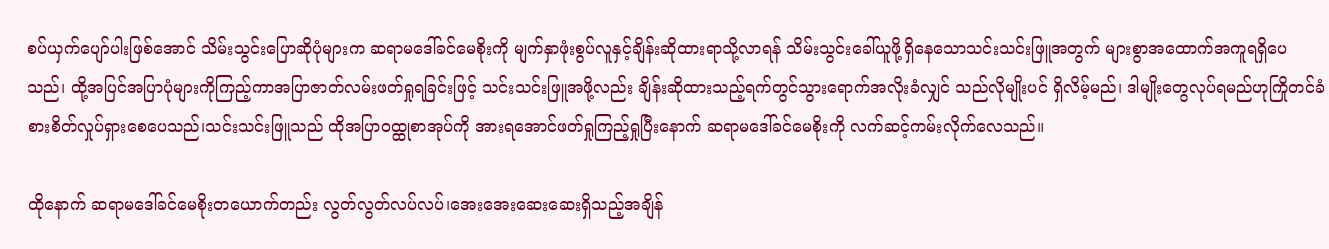စပ်ယှက်ပျော်ပါးဖြစ်အောင် သိမ်းသွင်းပြောဆိုပုံများက ဆရာမဒေါ်ခင်မေစိုးကို မျက်နှာဖုံးစွပ်လူနှင့်ချိန်းဆိုထားရာသို့လာရန် သိမ်းသွင်းခေါ်ယူဖို့ရှိနေသောသင်းသင်းဖြူအတွက် များစွာအထောက်အကူရရှိပေသည်၊ ထို့အပြင်အပြာပုံများကိုကြည့်ကာအပြာဇာတ်လမ်းဖတ်ရှုရခြင်းဖြင့် သင်းသင်းဖြူအဖို့လည်း ချိန်းဆိုထားသည့်ရက်တွင်သွားရောက်အလိုးခံလျှင် သည်လိုမျိုးပင် ရှိလိမ့်မည်၊ ဒါမျိုးတွေလုပ်ရမည်ဟုကြိုတင်ခံစားစိတ်လှုပ်ရှားစေပေသည်၊သင်းသင်းဖြူသည် ထိုအပြာဝထ္ထုစာအုပ်ကို အားရအောင်ဖတ်ရှုကြည့်ရှုပြီးနောက် ဆရာမဒေါ်ခင်မေစိုးကို လက်ဆင့်ကမ်းလိုက်လေသည်။

ထိုနောက် ဆရာမဒေါ်ခင်မေစိုးတယောက်တည်း လွတ်လွတ်လပ်လပ်၊အေးအေးဆေးဆေးရှိသည့်အချိန်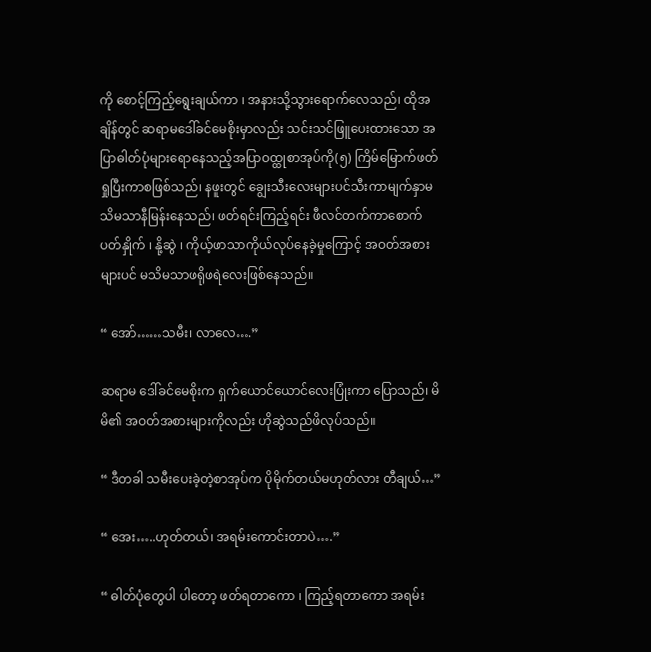ကို စောင့်ကြည့်ရွေးချယ်ကာ ၊ အနားသို့သွားရောက်လေသည်၊ ထိုအချိန်တွင် ဆရာမဒေါ်ခင်မေစိုးမှာလည်း သင်းသင်ဖြူပေးထားသော အပြာဓါတ်ပုံများရောနေသည့်အပြာဝထ္ထုစာအုပ်ကို(၅) ကြိမ်မြောက်ဖတ်ရှုပြီးကာစဖြစ်သည်၊ နဖူးတွင် ချွေးသီးလေးများပင်သီးကာမျက်နှာမသိမသာနီမြန်းနေသည်၊ ဖတ်ရင်းကြည့်ရင်း ဖီလင်တက်ကာစောက်ပတ်နှိုက် ၊ နို့ဆွဲ ၊ ကိုယ့်ဖာသာကိုယ်လုပ်နေခဲ့မှုကြောင့် အဝတ်အစားများပင် မသိမသာဖရိုဖရဲလေးဖြစ်နေသည်။

“ အော်……သမီး၊ လာလေ….”

ဆရာမ ဒေါ်ခင်မေစိုးက ရှက်ယောင်ယောင်လေးပြုံးကာ ပြောသည်၊ မိမိ၏ အဝတ်အစားများကိုလည်း ဟိုဆွဲသည်ဖိလုပ်သည်။

“ ဒီတခါ သမီးပေးခဲ့တဲ့စာအုပ်က ပိုမိုက်တယ်မဟုတ်လား တီချယ်…”

“ အေး…..ဟုတ်တယ်၊ အရမ်းကောင်းတာပဲ….”

“ ဓါတ်ပုံတွေပါ ပါတော့ ဖတ်ရတာကော ၊ ကြည့်ရတာကော အရမ်း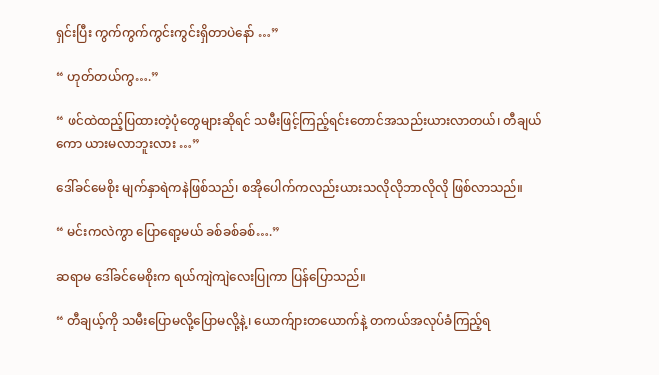ရှင်းပြီး ကွက်ကွက်ကွင်းကွင်းရှိတာပဲနော် …”

“ ဟုတ်တယ်ကွ….”

“ ဖင်ထဲထည့်ပြထားတဲ့ပုံတွေများဆိုရင် သမီးဖြင့်ကြည့်ရင်းတောင်အသည်းယားလာတယ်၊ တီချယ်ကော ယားမလာဘူးလား …”

ဒေါ်ခင်မေစိုး မျက်နှာရဲကနဲဖြစ်သည်၊ စအိုပေါက်ကလည်းယားသလိုလိုဘာလိုလို ဖြစ်လာသည်။

“ မင်းကလဲကွာ ပြောရော့မယ် ခစ်ခစ်ခစ်….”

ဆရာမ ဒေါ်ခင်မေစိုးက ရယ်ကျဲကျဲလေးပြုကာ ပြန်ပြောသည်။

“ တီချယ့်ကို သမီးပြောမလို့ပြောမလို့နဲ့၊ ယောက်ျားတယောက်နဲ့ တကယ်အလုပ်ခံကြည့်ရ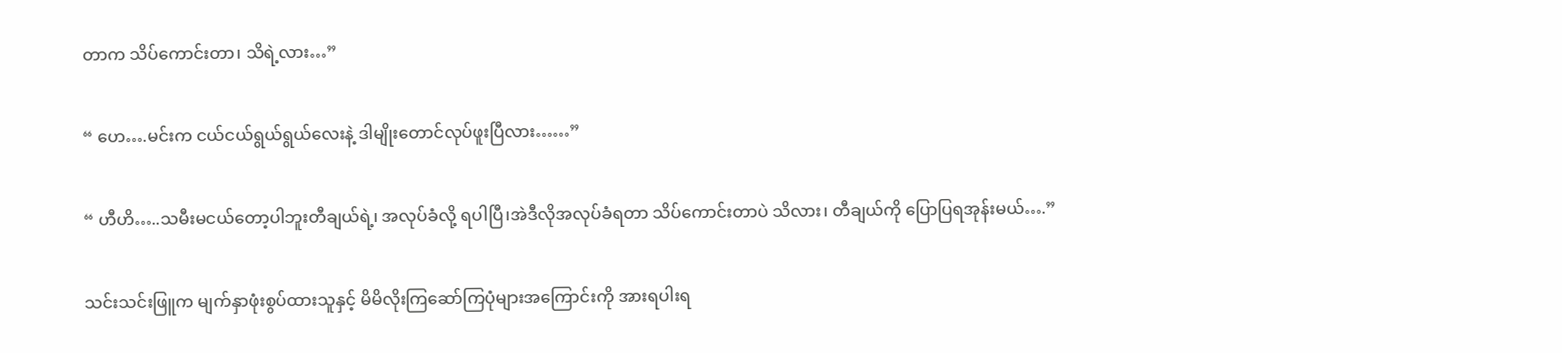တာက သိပ်ကောင်းတာ၊ သိရဲ့လား…”

“ ဟေ….မင်းက ငယ်ငယ်ရွယ်ရွယ်လေးနဲ့ ဒါမျိုးတောင်လုပ်ဖူးပြီလား……”

“ ဟီဟိ…..သမီးမငယ်တော့ပါဘူးတီချယ်ရဲ့၊ အလုပ်ခံလို့ ရပါပြီ၊အဲဒီလိုအလုပ်ခံရတာ သိပ်ကောင်းတာပဲ သိလား၊ တီချယ်ကို ပြောပြရအုန်းမယ်….”

သင်းသင်းဖြူက မျက်နှာဖုံးစွပ်ထားသူနှင့် မိမိလိုးကြဆော်ကြပုံများအကြောင်းကို အားရပါးရ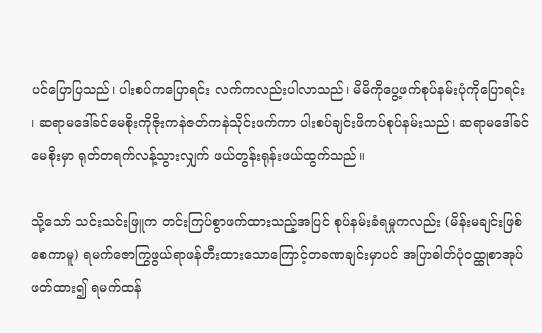ပင်ပြောပြသည်၊ ပါးစပ်ကပြောရင်း လက်ကလည်းပါလာသည်၊ မိမိကိုပွေ့ဖက်စုပ်နမ်းပုံကိုပြောရင်း ၊ ဆရာမဒေါ်ခင်မေစိုးကိုဇိုးကနဲဇတ်ကနဲသိုင်းဖက်ကာ ပါးစပ်ချင်းဖိကပ်စုပ်နမ်းသည်၊ ဆရာမဒေါ်ခင်မေစိုးမှာ ရုတ်တရက်လန့်သွားလျှက် ဖယ်တွန်းရုန်းဖယ်ထွက်သည်။

သို့သော် သင်းသင်းဖြူက တင်းကြပ်စွာဖက်ထားသည့်အပြင် စုပ်နမ်းခံရမှုကလည်း (မိန်းမချင်းဖြစ်စေကာမူ) ရမက်ဇောကြွဖွယ်ရာဖန်တီးထားသောကြောင့်တခဏချင်းမှာပင် အပြာဓါတ်ပုံဝထ္ထုစာအုပ်ဖတ်ထား၍ ရမက်ထန်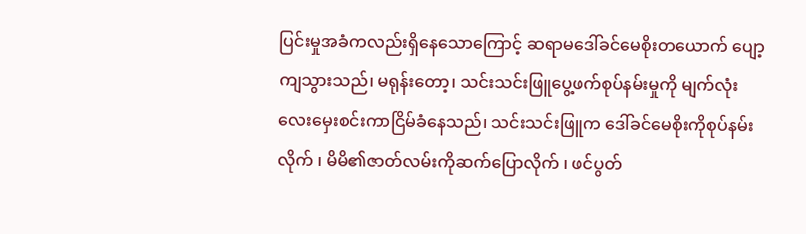ပြင်းမှုအခံကလည်းရှိနေသောကြောင့် ဆရာမဒေါ်ခင်မေစိုးတယောက် ပျော့ကျသွားသည်၊ မရုန်းတော့၊ သင်းသင်းဖြူပွေ့ဖက်စုပ်နမ်းမှုကို မျက်လုံးလေးမှေးစင်းကာငြိမ်ခံနေသည်၊ သင်းသင်းဖြူက ဒေါ်ခင်မေစိုးကိုစုပ်နမ်းလိုက် ၊ မိမိ၏ဇာတ်လမ်းကိုဆက်ပြောလိုက် ၊ ဖင်ပွတ်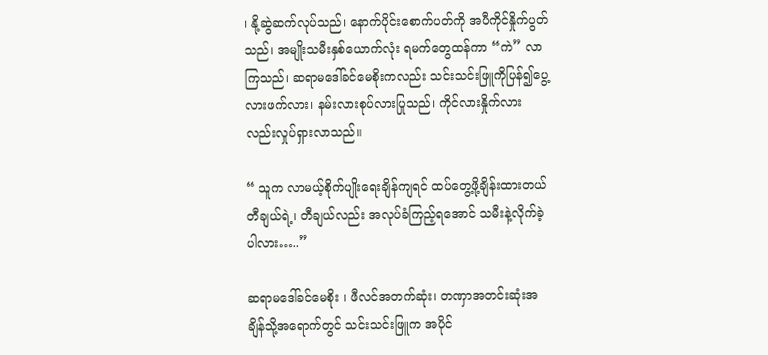၊ နို့ဆွဲဆက်လုပ်သည်၊ နောက်ပိုင်းစောက်ပတ်ကို အပီကိုင်နှိုက်ပွတ်သည်၊ အမျိုးသမီးနှစ်ယောက်လုံး ရမက်တွေထန်ကာ “ကဲ” လာကြသည်၊ ဆရာမဒေါ်ခင်မေစိုးကလည်း သင်းသင်းဖြူကိုပြန်၍ပွေ့လားဖက်လား၊ နမ်းလားစုပ်လားပြုသည်၊ ကိုင်လားနှိုက်လားလည်းလှုပ်ရှားလာသည်။

“ သူက လာမယ့်စိုက်ပျိုးရေးချိန်ကျရင် ထပ်တွေ့ဖို့ချိန်းထားတယ်တီချယ်ရဲ့၊ တီချယ်လည်း အလုပ်ခံကြည့်ရအောင် သမီးနဲ့လိုက်ခဲ့ပါလား…..”

ဆရာမဒေါ်ခင်မေစိုး ၊ ဖီလင်အတက်ဆုံး၊ တဏှာအတင်းဆုံးအချိန်သို့အရောက်တွင် သင်းသင်းဖြူက အပိုင်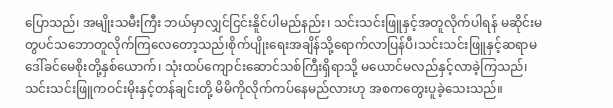ပြောသည်၊ အမျိုးသမီးကြီး ဘယ်မှာလျှင်ငြင်းနိူင်ပါမည်နည်း၊ သင်းသင်းဖြူနှင့်အတူလိုက်ပါရန် မဆိုင်းမတွပင်သဘောတူလိုက်ကြလေတော့သည်၊စိုက်ပျိုးရေးအချိန်သို့ရောက်လာပြန်ပီ၊သင်းသင်းဖြူနှင့်ဆရာမဒေါ်ခင်မေစိုးတို့နှစ်ယောက်၊ သုံးထပ်ကျောင်းဆောင်သစ်ကြီးရှိရာသို့ မယောင်မလည်နှင့်လာခဲ့ကြသည်၊ သင်းသင်းဖြူကဝင်းမိုးနှင့်တန်ချင်းတို့ မိမိကိုလိုက်ကပ်နေမည်လားဟု အစကတွေးပူခဲ့သေးသည်။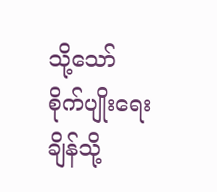သို့သော် စိုက်ပျိုးရေးချိန်သို့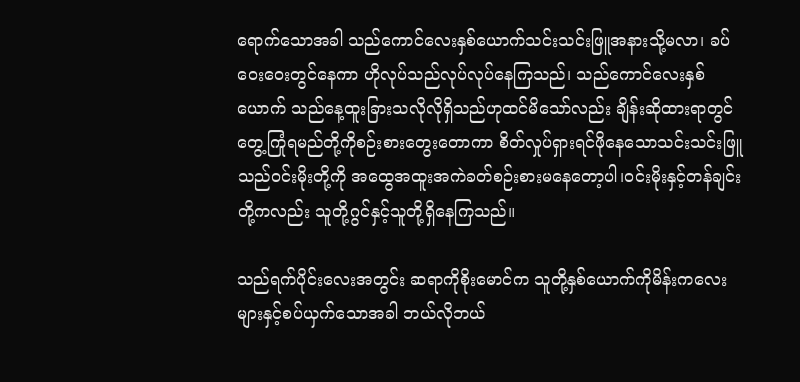ရောက်သောအခါ သည်ကောင်လေးနှစ်ယောက်သင်းသင်းဖြူအနားသို့မလာ၊ ခပ်ဝေးဝေးတွင်နေကာ ဟိုလုပ်သည်လုပ်လုပ်နေကြသည်၊ သည်ကောင်လေးနှစ်ယောက် သည်နေ့ထူးခြားသလိုလိုရှိသည်ဟုထင်မိသော်လည်း ချိန်းဆိုထားရာတွင်တွေ့ကြုံရမည်တို့ကိုစဉ်းစားတွေးတောကာ စိတ်လှုပ်ရှားရင်ဖိုနေသောသင်းသင်းဖြူသည်ဝင်းမိုးတို့ကို အထွေအထူးအကဲခတ်စဉ်းစားမနေတော့ပါ၊ဝင်းမိုးနှင့်တန်ချင်းတို့ကလည်း သူတို့ဂွင်နှင့်သူတို့ရှိနေကြသည်။

သည်ရက်ပိုင်းလေးအတွင်း ဆရာကိုစိုးမောင်က သူတို့နှစ်ယောက်ကိုမိန်းကလေးများနှင့်စပ်ယှက်သောအခါ ဘယ်လိုဘယ်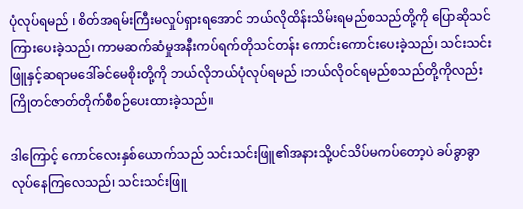ပုံလုပ်ရမည် ၊ စိတ်အရမ်းကြီးမလှုပ်ရှားရအောင် ဘယ်လိုထိန်းသိမ်းရမည်စသည်တို့ကို ပြောဆိုသင်ကြားပေးခဲ့သည်၊ ကာမဆက်ဆံမှုအနီးကပ်ရက်တိုသင်တန်း ကောင်းကောင်းပေးခဲ့သည်၊ သင်းသင်းဖြူနှင့်ဆရာမဒေါ်ခင်မေစိုးတို့ကို ဘယ်လိုဘယ်ပုံလုပ်ရမည် ၊ဘယ်လိုဝင်ရမည်စသည်တို့ကိုလည်း ကြိုတင်ဇာတ်တိုက်စီစဉ်ပေးထားခဲ့သည်။

ဒါကြောင့် ကောင်လေးနှစ်ယောက်သည် သင်းသင်းဖြူ၏အနားသို့ပင်သိပ်မကပ်တော့ပဲ ခပ်ခွာခွာလုပ်နေကြလေသည်၊ သင်းသင်းဖြူ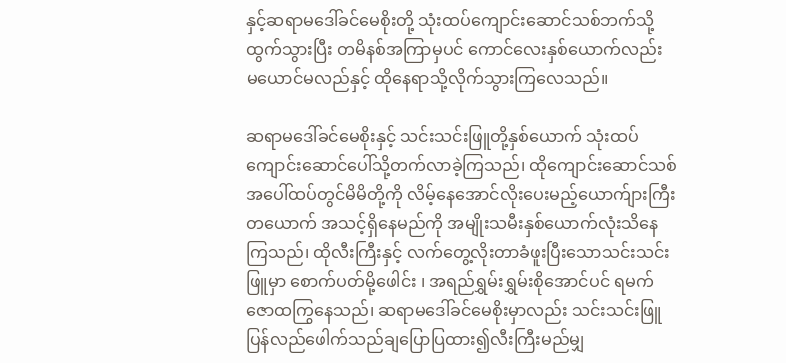နှင့်ဆရာမဒေါ်ခင်မေစိုးတို့ သုံးထပ်ကျောင်းဆောင်သစ်ဘက်သို့ထွက်သွားပြီး တမိနစ်အကြာမှပင် ကောင်လေးနှစ်ယောက်လည်း မယောင်မလည်နှင့် ထိုနေရာသို့လိုက်သွားကြလေသည်။

ဆရာမဒေါ်ခင်မေစိုးနှင့် သင်းသင်းဖြူတို့နှစ်ယောက် သုံးထပ်ကျောင်းဆောင်ပေါ်သို့တက်လာခဲ့ကြသည်၊ ထိုကျောင်းဆောင်သစ်အပေါ်ထပ်တွင်မိမိတို့ကို လိမ့်နေအောင်လိုးပေးမည့်ယောက်ျားကြီးတယောက် အသင့်ရှိနေမည်ကို အမျိုးသမီးနှစ်ယောက်လုံးသိနေကြသည်၊ ထိုလီးကြီးနှင့် လက်တွေ့လိုးတာခံဖူးပြီးသောသင်းသင်းဖြူမှာ စောက်ပတ်မို့ဖေါင်း ၊ အရည်ရွှမ်းရွှမ်းစိုအောင်ပင် ရမက်ဇောထကြွနေသည်၊ ဆရာမဒေါ်ခင်မေစိုးမှာလည်း သင်းသင်းဖြူပြန်လည်ဖေါက်သည်ချပြောပြထား၍လီးကြီးမည်မျှ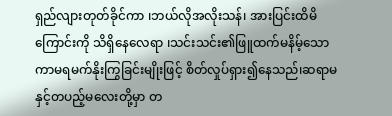ရှည်လျားတုတ်ခိုင်ကာ ၊ဘယ်လိုအလိုးသန်၊ အားပြင်းထိမိကြောင်းကို သိရှိနေလေရာ ၊သင်းသင်း၏ဖြူထက်မနိမ့်သော ကာမရမက်နိုးကြွခြင်းမျိုးဖြင့် စိတ်လှုပ်ရှား၍နေသည်၊ဆရာမနှင့်တပည့်မလေးတို့မှာ တ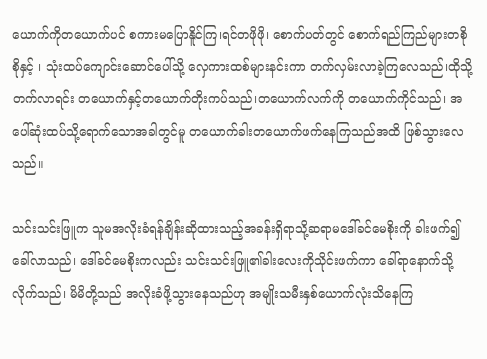ယောက်ကိုတယောက်ပင် စကားမပြောနိူင်ကြ၊ရင်တဖိုဖို၊ စောက်ပတ်တွင် စောက်ရည်ကြည်များတစိုစိုနှင့် ၊ သုံးထပ်ကျောင်းဆောင်ပေါ်သို့ လှေကားထစ်များနင်းကာ တက်လှမ်းလာခဲ့ကြလေသည်၊ထိုသို့တက်လာရင်း တယောက်နှင့်တယောက်တိုးကပ်သည်၊တယောက်လက်ကို တယောက်ကိုင်သည်၊ အပေါ်ဆုံးထပ်သို့ရောက်သောအခါတွင်မူ တယောက်ခါးတယောက်ဖက်နေကြသည်အထိ ဖြစ်သွားလေသည်။

သင်းသင်းဖြူက သူမအလိုးခံရန်ချိန်းဆိုထားသည့်အခန်းရှိရာသို့ဆရာမဒေါ်ခင်မေစိုးကို ခါးဖက်၍ခေါ်လာသည်၊ ဒေါ်ခင်မေစိုးကလည်း သင်းသင်းဖြူ၏ခါးလေးကိုသိုင်းဖက်ကာ ခေါ်ရာနောက်သို့လိုက်သည်၊ မိမိတို့သည် အလိုးခံဖို့သွားနေသည်ဟု အမျိုးသမီးနှစ်ယောက်လုံးသိနေကြ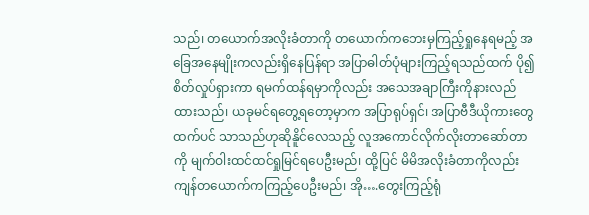သည်၊ တယောက်အလိုးခံတာကို တယောက်ကဘေးမှကြည့်ရှုနေရမည့် အခြေအနေမျိုးကလည်းရှိနေပြန်ရာ အပြာဓါတ်ပုံများကြည့်ရသည်ထက် ပို၍စိတ်လှုပ်ရှားကာ ရမက်ထန်ရမှာကိုလည်း အသေအချာကြီးကိုနားလည်ထားသည်၊ ယခုမင်ရတွေ့ရတော့မှာက အပြာရုပ်ရှင်၊ အပြာဗီဒီယိုကားတွေထက်ပင် သာသည်ဟုဆိုနိူင်လေသည့် လူအကောင်လိုက်လိုးတာဆော်တာကို မျက်ဝါးထင်ထင်ရှုမြင်ရပေဦးမည်၊ ထို့ပြင် မိမိအလိုးခံတာကိုလည်း ကျန်တယောက်ကကြည့်ပေဦးမည်၊ အို….တွေးကြည့်ရုံ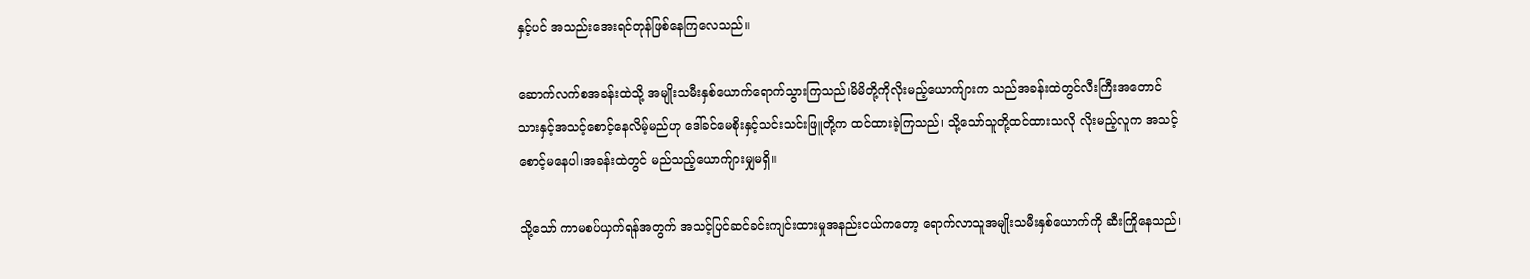နှင့်ပင် အသည်းအေးရင်တုန်ဖြစ်နေကြလေသည်။

ဆောက်လက်စအခန်းထဲသို့ အမျိုးသမီးနှစ်ယောက်ရောက်သွားကြသည်၊မိမိတို့ကိုလိုးမည့်ယောက်ျားက သည်အခန်းထဲတွင်လီးကြီးအတောင်သားနှင့်အသင့်စောင့်နေလိမ့်မည်ဟု ဒေါ်ခင်မေစိုးနှင့်သင်းသင်းဖြူတို့က ထင်ထားခဲ့ကြသည်၊ သို့သော်သူတို့ထင်ထားသလို လိုးမည့်လူက အသင့်စောင့်မနေပါ၊အခန်းထဲတွင် မည်သည့်ယောက်ျားမျှမရှိ။

သို့သော် ကာမစပ်ယှက်ရန်အတွက် အသင့်ပြင်ဆင်ခင်းကျင်းထားမှုအနည်းငယ်ကတော့ ရောက်လာသူအမျိုးသမီးနှစ်ယောက်ကို ဆီးကြိုနေသည်၊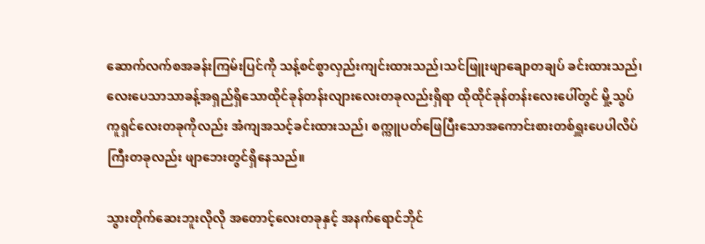ဆောက်လက်စအခန်းကြမ်းပြင်ကို သန့်စင်စွာလှည်းကျင်းထားသည်၊သင်ဖြူးဖျာချောတချပ် ခင်းထားသည်၊ လေးပေသာသာခန့်အရှည်ရှိသောထိုင်ခုန်တန်းလျားလေးတခုလည်းရှိရာ ထိုထိုင်ခုန်တန်းလေးပေါ်တွင် မှို့သွပ်ကူရှင်လေးတခုကိုလည်း အံကျအသင့်ခင်းထားသည်၊ စက္ကူပတ်ဖြေပြီးသောအကောင်းစားတစ်ရှူးပေပါလိပ်ကြီးတခုလည်း ဖျာဘေးတွင်ရှိနေသည်။

သွားတိုက်ဆေးဘူးလိုလို အတောင့်လေးတခုနှင့် အနက်ရောင်ဘိုင်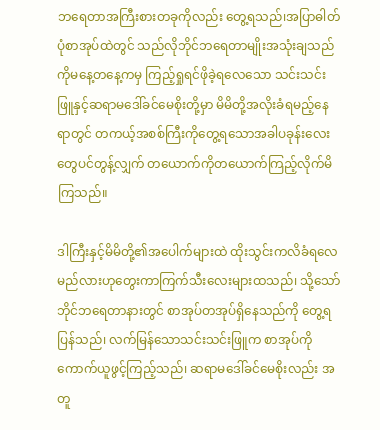ဘရေတာအကြီးစားတခုကိုလည်း တွေ့ရသည်၊အပြာဓါတ်ပုံစာအုပ်ထဲတွင် သည်လိုဘိုင်ဘရေတာမျိုးအသုံးချသည်ကိုမနေ့တနေ့ကမှ ကြည့်ရှုရင်ဖိုခဲ့ရလေသော သင်းသင်းဖြူနှင့်ဆရာမဒေါ်ခင်မေစိုးတို့မှာ မိမိတို့အလိုးခံရမည့်နေရာတွင် တကယ့်အစစ်ကြီးကိုတွေ့ရသောအခါပခုန်းလေးတွေပင်တွန့်လျှက် တယောက်ကိုတယောက်ကြည့်လိုက်မိကြသည်။

ဒါကြီးနှင့်မိမိတို့၏အပေါက်များထဲ ထိုးသွင်းကလိခံရလေမည်လားဟုတွေးကာကြက်သီးလေးများထသည်၊ သို့သော် ဘိုင်ဘရေတာနားတွင် စာအုပ်တအုပ်ရှိနေသည်ကို တွေ့ရပြန်သည်၊ လက်မြန်သောသင်းသင်းဖြူက စာအုပ်ကိုကောက်ယူဖွင့်ကြည့်သည်၊ ဆရာမဒေါ်ခင်မေစိုးလည်း အတူ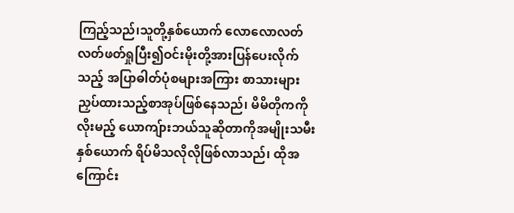ကြည့်သည်၊သူတို့နှစ်ယောက် လောလောလတ်လတ်ဖတ်ရှုပြီး၍ဝင်းမိုးတို့အားပြန်ပေးလိုက်သည့် အပြာဓါတ်ပုံစများအကြား စာသားများညှပ်ထားသည့်စာအုပ်ဖြစ်နေသည်၊ မိမိတိုကကိုလိုးမည့် ယောကျ်ားဘယ်သူဆိုတာကိုအမျိုးသမီးနှစ်ယောက် ရိပ်မိသလိုလိုဖြစ်လာသည်၊ ထိုအကြောင်း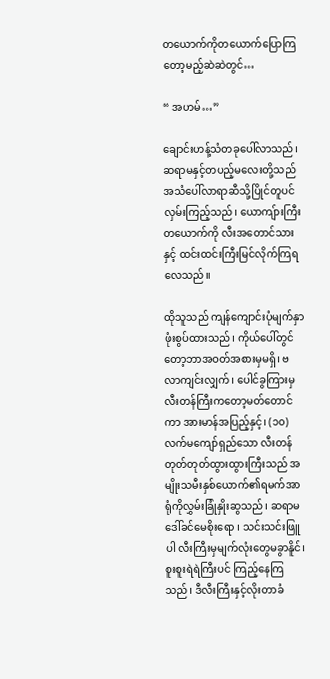တယောက်ကိုတယောက်ပြောကြတော့မည့်ဆဲဆဲတွင်…

“ အဟမ်…”

ချောင်းဟန့်သံတခုပေါ်လာသည်၊ ဆရာမနှင့်တပည့်မလေးတို့သည်အသံပေါ်လာရာဆီသို့ပြိုင်တူပင်လှမ်းကြည့်သည်၊ ယောကျ်ားကြီးတယောက်ကို လီးအတောင်သားနှင့် ထင်းထင်းကြီးမြင်လိုက်ကြရလေသည်။

ထိုသူသည် ကျန်ကျောင်းပုံမျက်နှာဖုံးစွပ်ထားသည်၊ ကိုယ်ပေါ်တွင်တော့ဘာအဝတ်အစားမှမရှိ၊ ဗလာကျင်းလျှက်၊ ပေါင်ခွကြားမှ လီးတန်ကြီးကတော့မတ်တောင်ကာ အားမာန်အပြည့်နှင့်၊ (၁၀) လက်မကျော်ရှည်သော လီးတန်တုတ်တုတ်ထွားထွားကြီးသည် အမျိုးသမီးနှစ်ယောက်၏ရမက်အာရုံကိုလွှမ်းခြုံနှိုးဆွသည်၊ ဆရာမဒေါ်ခင်မေစိုးရော ၊ သင်းသင်းဖြူပါ လီးကြီးမှမျက်လုံးတွေမခွာနိူင်၊ စူးစူးရဲရဲကြီးပင် ကြည့်နေကြသည်၊ ဒီလီးကြီးနှင့်လိုးတာခံ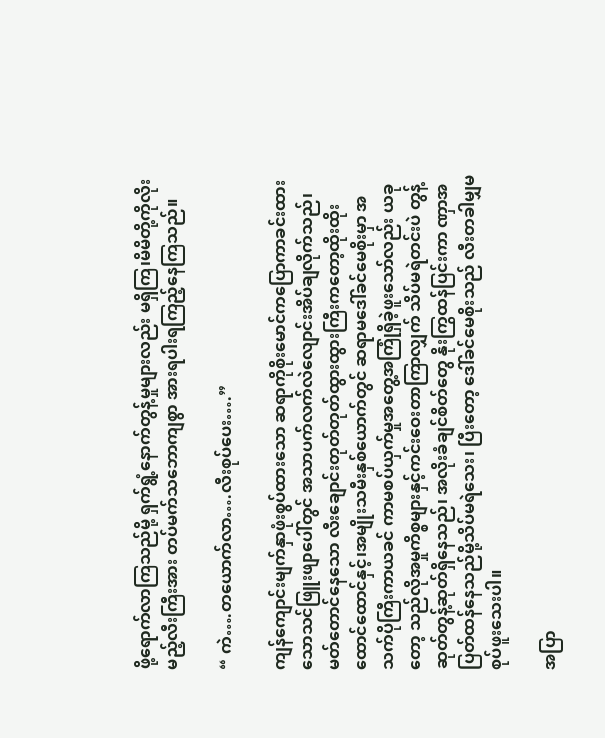ဖို့ရောက်လာကြသည်မို့ ရှက်ရွံ့နောက်တွန့်မှုများလည်း မရှိကြ၊မိမိတို့ကိုလိုးမည့်လီးကြီးအား တပ်မက်သဘောကျစွာ အားရပါးရကြည့်နေကြသည်။

“ ကဲ….တယောက်လာ….လီးစုပ်ပေး….”

ကျန်ကျောင်းမျက်နှာဖုံးစွပ်ထားသော ဆရာကိုစိုးမောင်ကပြောကာခင်းထားသောသင်ဖြူးဖျာပေါ်တွင် အသာပက်လက်လဲလျောင်းအိပ်ချလိုက်သည်၊ မတ်တောင်နေသော လီးချောင်းတုတ်တုတ်ထွားထွားကြီးကတော့ထိုးထိုးထောင်ထောင်နှင့်၊အမျိုးသမီးနှစ်ယောက်တွင် ဆရာမဒေါ်ခင်မေစိုးမှာ အသက်ပိုကြီးကာယခင် ကာမစပ်ယှက်မှုအတွေ့အကြုံရှိခဲ့ဖူးသော်လည်း ယခုတော့ သည်လိုအမှုကိစ္စများနှင့်ကင်းဝေးတာကြာလျှက် သိပ်မရဲတင်းပဲ တွန့်ဆုတ်တွန့်ဆုတ်ရှိနေသည်၊ အလိုးခံချင်စိတ်တွေ နိုးကြွထန်ပြင်းကာ ဏှာအပြတ်ထန်နေသည်မို့သိပ်မရဲသေး၊ ပြီးတော့ ဒေါ်ခင်မေစိုးသည် လီးတခါမျှမစုပ်ဖူးသေးပါ။

အပြာ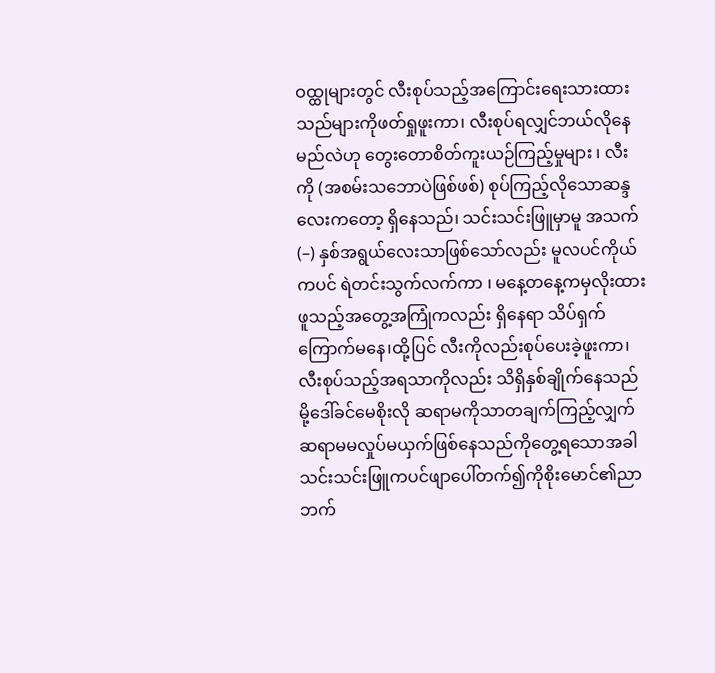ဝထ္ထုများတွင် လီးစုပ်သည့်အကြောင်းရေးသားထားသည်များကိုဖတ်ရှုဖူးကာ၊ လီးစုပ်ရလျှင်ဘယ်လိုနေမည်လဲဟု တွေးတောစိတ်ကူးယဉ်ကြည့်မှုများ ၊ လီးကို (အစမ်းသဘောပဲဖြစ်ဖစ်) စုပ်ကြည့်လိုသောဆန္ဒလေးကတော့ ရှိနေသည်၊ သင်းသင်းဖြူမှာမူ အသက် (–) နှစ်အရွယ်လေးသာဖြစ်သော်လည်း မူလပင်ကိုယ်ကပင် ရဲတင်းသွက်လက်ကာ ၊ မနေ့တနေ့ကမှလိုးထားဖူသည့်အတွေ့အကြုံကလည်း ရှိနေရာ သိပ်ရှက်ကြောက်မနေ၊ထို့ပြင် လီးကိုလည်းစုပ်ပေးခဲ့ဖူးကာ၊ လီးစုပ်သည့်အရသာကိုလည်း သိရှိနှစ်ချိုက်နေသည်မို့ဒေါ်ခင်မေစိုးလို ဆရာမကိုသာတချက်ကြည့်လျှက် ဆရာမမလှုပ်မယှက်ဖြစ်နေသည်ကိုတွေ့ရသောအခါ သင်းသင်းဖြူကပင်ဖျာပေါ်တက်၍ကိုစိုးမောင်၏ညာဘက်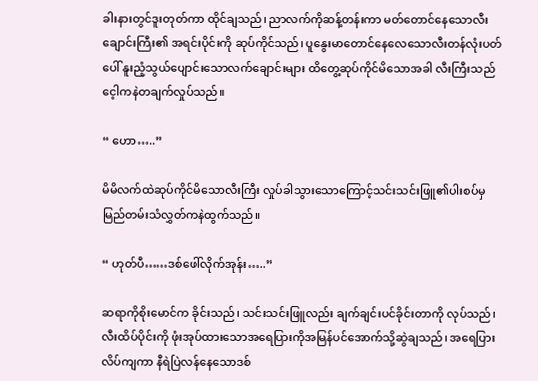ခါးနားတွင်ဒူးတုတ်ကာ ထိုင်ချသည်၊ ညာလက်ကိုဆန့်တန်းကာ မတ်တောင်နေသောလီးချောင်းကြီး၏ အရင်းပိုင်းကို ဆုပ်ကိုင်သည်၊ ပူနွေးမာတောင်နေလေသောလီးတန်လုံးပတ်ပေါ် နူးညံ့သွယ်ပျောင်းသောလက်ချောင်းများ ထိတွေ့ဆုပ်ကိုင်မိသောအခါ လီးကြီးသည် ငေ့ါကနဲတချက်လှုပ်သည်။

“ ဟော…..”

မိမိလက်ထဲဆုပ်ကိုင်မိသောလီးကြီး လှုပ်ခါသွားသောကြောင့်သင်းသင်းဖြူ၏ပါးစပ်မှ မြည်တမ်းသံလွှတ်ကနဲထွက်သည်။

“ ဟုတ်ပီ……ဒစ်ဖေါ်လိုက်အုန်း…..”

ဆရာကိုစိုးမောင်က ခိုင်းသည်၊ သင်းသင်းဖြူလည်း ချက်ချင်းပင်ခိုင်းတာကို လုပ်သည်၊ လီးထိပ်ပိုင်းကို ဖုံးအုပ်ထားသောအရေပြားကိုအမြန်ပင်အောက်သို့ဆွဲချသည်၊ အရေပြားလိပ်ကျကာ နီရဲပြဲလန်နေသောဒစ်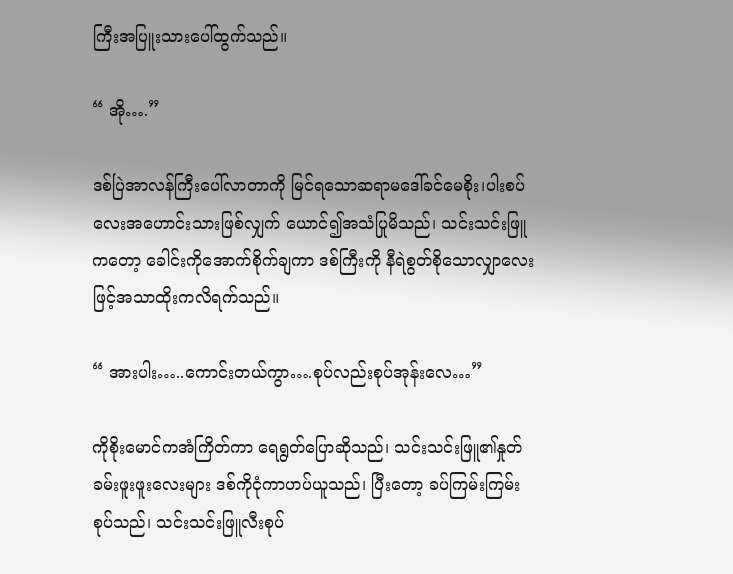ကြီးအပြူးသားပေါ်ထွက်သည်။

“ အို….”

ဒစ်ပြဲအာလန်ကြီးပေါ်လာတာကို မြင်ရသောဆရာမဒေါ်ခင်မေစိုး၊ပါးစပ်လေးအဟောင်းသားဖြစ်လျှက် ယောင်၍အသံပြုမိသည်၊ သင်းသင်းဖြူကတော့ ခေါင်းကိုအောက်စိုက်ချကာ ဒစ်ကြီးကို နီရဲစွတ်စိုသောလျှာလေးဖြင့်အသာထိုးကလိရက်သည်။

“ အားပါး…..ကောင်းတယ်ကွာ….စုပ်လည်းစုပ်အုန်းလေ…”

ကိုစိုးမောင်ကအံကြိတ်ကာ ရေရွတ်ပြောဆိုသည်၊ သင်းသင်းဖြူ၏နှုတ်ခမ်းဖူးဖူးလေးများ ဒစ်ကိုငုံကာဟပ်ယူသည်၊ ပြီးတော့ ခပ်ကြမ်းကြမ်းစုပ်သည်၊ သင်းသင်းဖြူလီးစုပ်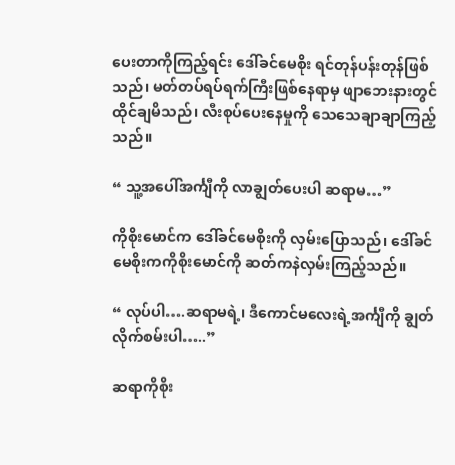ပေးတာကိုကြည့်ရင်း ဒေါ်ခင်မေစိုး ရင်တုန်ပန်းတုန်ဖြစ်သည်၊ မတ်တပ်ရပ်ရက်ကြီးဖြစ်နေရာမှ ဖျာဘေးနားတွင်ထိုင်ချမိသည်၊ လီးစုပ်ပေးနေမှုကို သေသေချာချာကြည့်သည်။

“ သူ့အပေါ်အင်္ကျီကို လာချွတ်ပေးပါ ဆရာမ…”

ကိုစိုးမောင်က ဒေါ်ခင်မေစိုးကို လှမ်းပြောသည်၊ ဒေါ်ခင်မေစိုးကကိုစိုးမောင်ကို ဆတ်ကနဲလှမ်းကြည့်သည်။

“ လုပ်ပါ….ဆရာမရဲ့၊ ဒီကောင်မလေးရဲ့အင်္ကျီကို ချွတ်လိုက်စမ်းပါ…..”

ဆရာကိုစိုး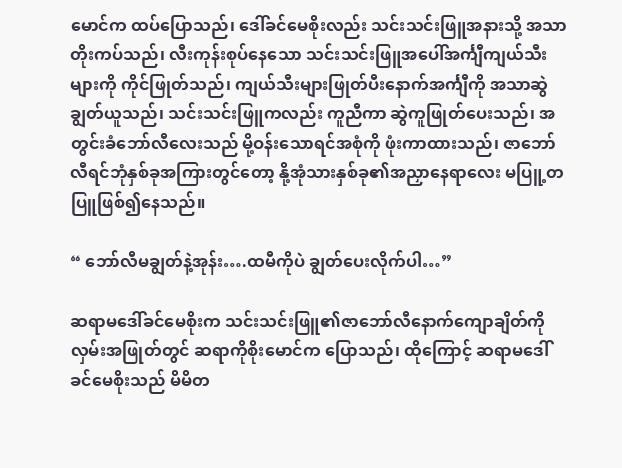မောင်က ထပ်ပြောသည်၊ ဒေါ်ခင်မေစိုးလည်း သင်းသင်းဖြူအနားသို့ အသာတိုးကပ်သည်၊ လီးကုန်းစုပ်နေသော သင်းသင်းဖြူအပေါ်အင်္ကျီကျယ်သီးများကို ကိုင်ဖြုတ်သည်၊ ကျယ်သီးများဖြုတ်ပီးနောက်အင်္ကျီကို အသာဆွဲချွတ်ယူသည်၊ သင်းသင်းဖြူကလည်း ကူညီကာ ဆွဲကူဖြုတ်ပေးသည်၊ အတွင်းခံဘော်လီလေးသည် မို့ဝန်းသောရင်အစုံကို ဖုံးကာထားသည်၊ ဇာဘော်လီရင်ဘုံနှစ်ခုအကြားတွင်တော့ နို့အုံသားနှစ်ခု၏အညှာနေရာလေး မပြူ့တပြူဖြစ်၍နေသည်။

“ ဘော်လီမချွတ်နဲ့အုန်း….ထမီကိုပဲ ချွတ်ပေးလိုက်ပါ…”

ဆရာမဒေါ်ခင်မေစိုးက သင်းသင်းဖြူ၏ဇာဘော်လီနောက်ကျောချိတ်ကိုလှမ်းအဖြုတ်တွင် ဆရာကိုစိုးမောင်က ပြောသည်၊ ထိုကြောင့် ဆရာမဒေါ်ခင်မေစိုးသည် မိမိတ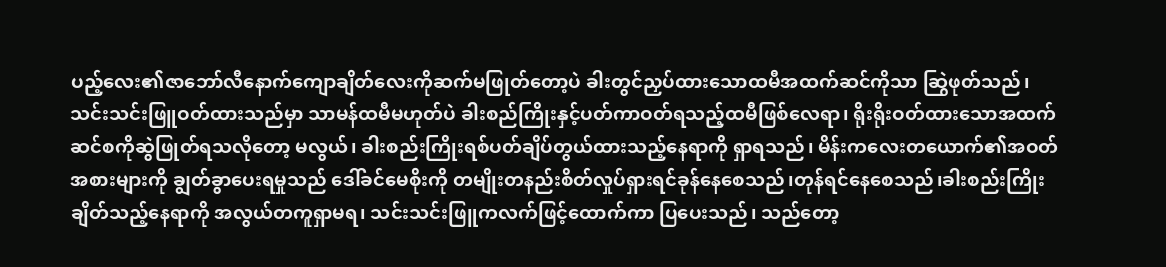ပည့်လေး၏ဇာဘော်လီနောက်ကျောချိတ်လေးကိုဆက်မဖြုတ်တော့ပဲ ခါးတွင်ညှပ်ထားသောထမီအထက်ဆင်ကိုသာ ဆြွဲဖုတ်သည်၊ သင်းသင်းဖြူဝတ်ထားသည်မှာ သာမန်ထမီမဟုတ်ပဲ ခါးစည်ကြိုးနှင့်ပတ်ကာဝတ်ရသည့်ထမီဖြစ်လေရာ၊ ရိုးရိုးဝတ်ထားသောအထက်ဆင်စကိုဆွဲဖြုတ်ရသလိုတော့ မလွယ်၊ ခါးစည်းကြိုးရစ်ပတ်ချိပ်တွယ်ထားသည့်နေရာကို ရှာရသည်၊ မိန်းကလေးတယောက်၏အဝတ်အစားများကို ချွတ်ခွာပေးရမှုသည် ဒေါ်ခင်မေစိုးကို တမျိုးတနည်းစိတ်လှုပ်ရှားရင်ခုန်နေစေသည်၊တုန်ရင်နေစေသည်၊ခါးစည်းကြိုးချိတ်သည့်နေရာကို အလွယ်တကူရှာမရ၊ သင်းသင်းဖြူကလက်ဖြင့်ထောက်ကာ ပြပေးသည်၊ သည်တော့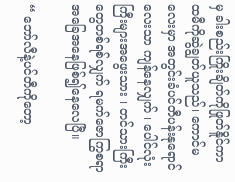မှ ခါးစည်းကြိုးချိတ်ကိုဖြုတ်နိူင်ကာ ထမီကိုဆွဲချွတ်ယူသည်၊ ကောင်မလေးမှာ အတွင်းခံပင်တီပန်းနုရောင်လေးသာ ကျန်နေလျှက် ၊ ပေါင်လုံးကြီးများအဖွေးသား ၊ တင်သားကြီးတွေတစ်ရစ်လျှက် ရမက်ဇောကြွစရာ အခြေအနေဖြစ်၍နေလေပြီ။

“ ဘော်လီနဲ့ပင်တီကိုတော့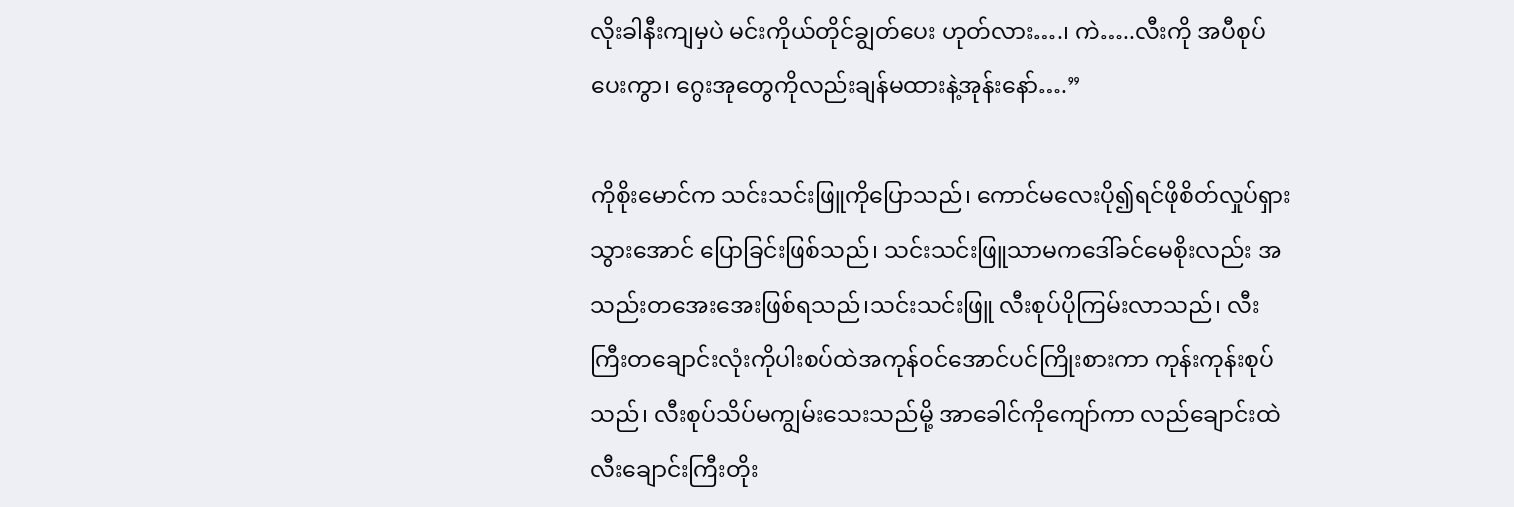လိုးခါနီးကျမှပဲ မင်းကိုယ်တိုင်ချွတ်ပေး ဟုတ်လား….၊ ကဲ…..လီးကို အပီစုပ်ပေးကွာ၊ ဂွေးအုတွေကိုလည်းချန်မထားနဲ့အုန်းနော်….”

ကိုစိုးမောင်က သင်းသင်းဖြူကိုပြောသည်၊ ကောင်မလေးပို၍ရင်ဖိုစိတ်လှုပ်ရှားသွားအောင် ပြောခြင်းဖြစ်သည်၊ သင်းသင်းဖြူသာမကဒေါ်ခင်မေစိုးလည်း အသည်းတအေးအေးဖြစ်ရသည်၊သင်းသင်းဖြူ လီးစုပ်ပိုကြမ်းလာသည်၊ လီးကြီးတချောင်းလုံးကိုပါးစပ်ထဲအကုန်ဝင်အောင်ပင်ကြိုးစားကာ ကုန်းကုန်းစုပ်သည်၊ လီးစုပ်သိပ်မကျွမ်းသေးသည်မို့ အာခေါင်ကိုကျော်ကာ လည်ချောင်းထဲလီးချောင်းကြီးတိုး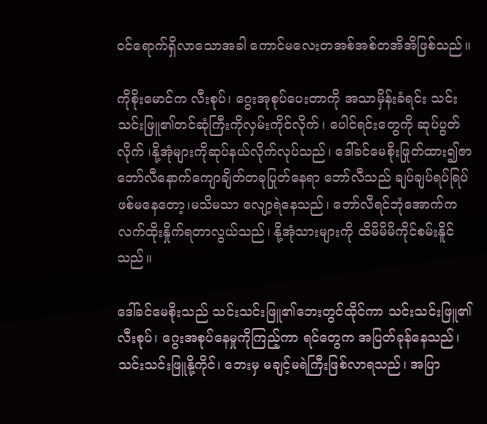ဝင်ရောက်ရှိလာသောအခါ ကောင်မလေးတအစ်အစ်တအိအိဖြစ်သည်။

ကိုစိုးမောင်က လီးစုပ်၊ ဂွေးအုစုပ်ပေးတာကို အသာမှိန်းခံရင်း သင်းသင်းဖြူ၏တင်ဆုံကြီးကိုလှမ်းကိုင်လိုက်၊ ပေါင်ရင်းတွေကို ဆုပ်ပွတ်လိုက် ၊နို့အုံများကိုဆုပ်နယ်လိုက်လုပ်သည်၊ ဒေါ်ခင်မေစိုးဖြုတ်ထား၍ဇာဘော်လီနောက်ကျောချိတ်တခုပြုတ်နေရာ ဘော်လီသည် ချပ်ချပ်ရပ်ရြပ်ဖစ်မနေတော့၊မသိမသာ လျော့ရဲနေသည်၊ ဘော်လီရင်ဘုံအောက်က လက်ထိုးနှိုက်ရတာလွယ်သည်၊ နို့အုံသားများကို ထိမိမိမိကိုင်စမ်းနိူင်သည်။

ဒေါ်ခင်မေစိုးသည် သင်းသင်းဖြူ၏ဘေးတွင်ထိုင်ကာ သင်းသင်းဖြူ၏လီးစုပ်၊ ဂွေးအစုပ်နေမှုကိုကြည့်ကာ ရင်တွေက အပြတ်ခုန်နေသည်၊သင်းသင်းဖြူနို့ကိုင်၊ ဘေးမှ မချင့်မရဲကြီးဖြစ်လာရသည်၊ အပြာ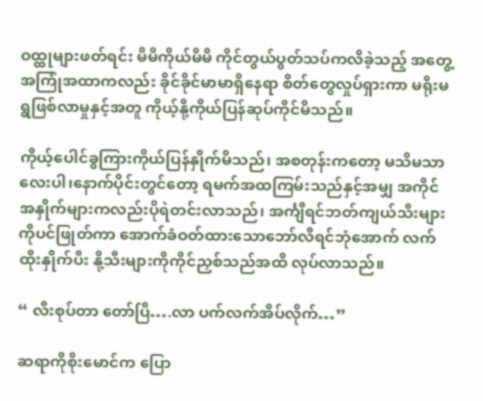ဝထ္ထုများဖတ်ရင်း မိမိကိုယ်မိမိ ကိုင်တွယ်ပွတ်သပ်ကလိခဲ့သည့် အတွေ့အကြုံအထာကလည်း ခိုင်ခိုင်မာမာရှိနေရာ စိတ်တွေလှုပ်ရှားကာ မရိုးမရွဖြစ်လာမှုနှင့်အတူ ကိုယ့်နို့ကိုယ်ပြန်ဆုပ်ကိုင်မိသည်။

ကိုယ့်ပေါင်ခွကြားကိုယ်ပြန်နှိုက်မိသည်၊ အစတုန်းကတော့ မသိမသာလေးပါ၊နောက်ပိုင်းတွင်တော့ ရမက်အထကြမ်းသည်နှင့်အမျှ အကိုင်အနှိုက်များကလည်းပိုရဲတင်းလာသည်၊ အင်္ကျီရင်ဘတ်ကျယ်သီးများကိုပင်ဖြုတ်ကာ အောက်ခံဝတ်ထားသောဘော်လီရင်ဘုံအောက် လက်ထိုးနှိုက်ပီး နို့သီးများကိုကိုင်ညှစ်သည်အထိ လုပ်လာသည်။

“ လီးစုပ်တာ တော်ပြီ….လာ ပက်လက်အိပ်လိုက်…”

ဆရာကိုစိုးမောင်က ပြော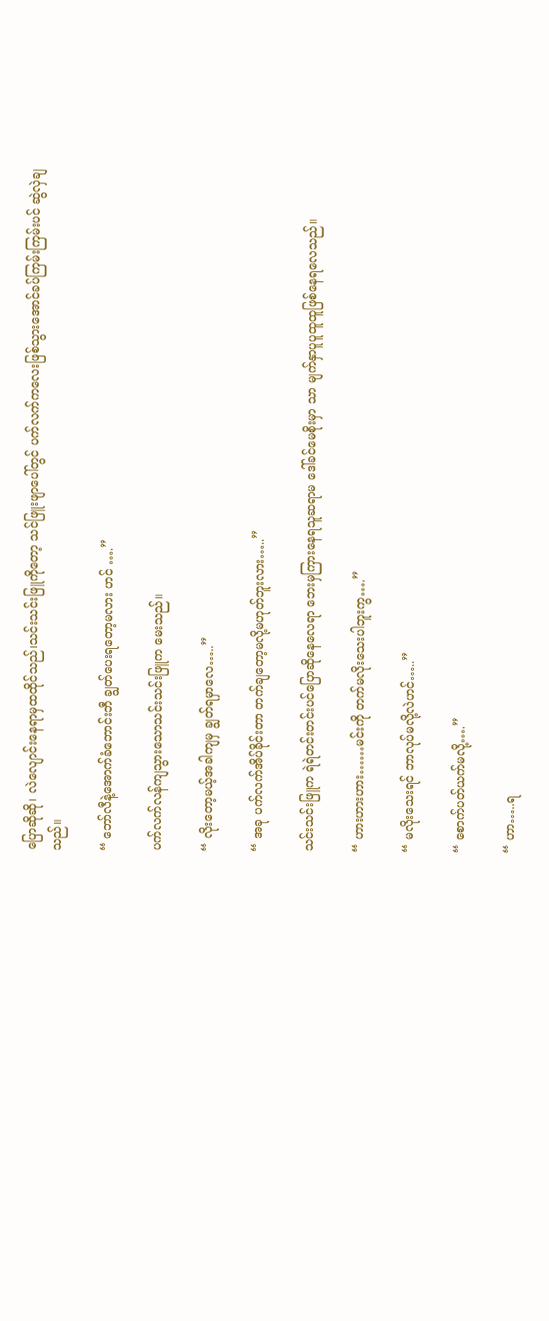ပြောဆိုဆို၊ လဲလျောင်းနေရာမှထထိုင်သည်၊သင်းသင်းဖြူကိုတော့ သင်ဖြူးဖျာပေါ်တွင် ပက်လက်ကလေးဖြစ်သွားအောင်ခပ်ကြမ်းကြမ်းပင် ဆွဲလှဲချသည်။

“ ဘော်လီနဲ့အောက်ခံဘောင်းဘီ ချွတ်ပေးရတော့မလား ဟင် ….”

ပက်လက်လန်ကျသွားသောသင်းသင်းဖြူက မေးသည်။

“ လိုးတော့မယ့်အခါကျမှ ချွတ်ရမှာလေ…..”

“ အခု ပက်လက်အိပ်ခိုင်းတာ တက်ချတော့မလို့မဟုတ်ဘူးလား…..”

သင်းသင်းဖြူက ရဲရဲတင်းတင်းပင်ပြောဆိုနေလေရာ ဘေးမှကြားနေရသူဆရာမ ဒေါ်ခင်မေစိုးမှာ သာ မျက်နှာပူပူထူထူဖြစ်နေရလေသည်။

“ ဟားဟားဟား……မင်းကို တက်မလိုးသေးပါဘူးကွ….”

“ မလိုးသေးရင် ဘာလုပ်မလို့လဲဟင်…..”

“ စောက်ပတ်ယက်မလို့….”

“ ဟာ…..ရ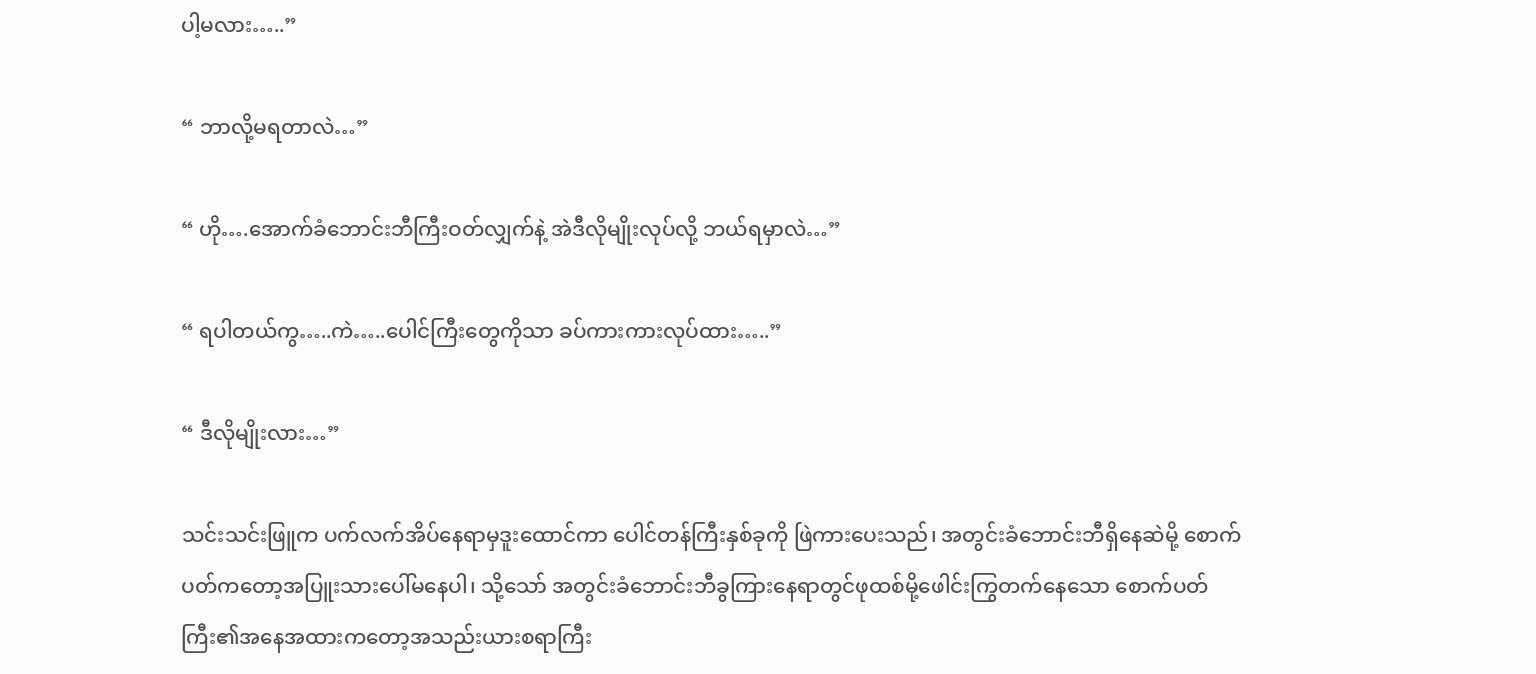ပါ့မလား…..”

“ ဘာလို့မရတာလဲ…”

“ ဟို….အောက်ခံဘောင်းဘီကြီးဝတ်လျှက်နဲ့ အဲဒီလိုမျိုးလုပ်လို့ ဘယ်ရမှာလဲ…”

“ ရပါတယ်ကွ…..ကဲ…..ပေါင်ကြီးတွေကိုသာ ခပ်ကားကားလုပ်ထား…..”

“ ဒီလိုမျိုးလား…”

သင်းသင်းဖြူက ပက်လက်အိပ်နေရာမှဒူးထောင်ကာ ပေါင်တန်ကြီးနှစ်ခုကို ဖြဲကားပေးသည်၊ အတွင်းခံဘောင်းဘီရှိနေဆဲမို့ စောက်ပတ်ကတော့အပြူးသားပေါ်မနေပါ၊ သို့သော် အတွင်းခံဘောင်းဘီခွကြားနေရာတွင်ဖုထစ်မို့ဖေါင်းကြွတက်နေသော စောက်ပတ်ကြီး၏အနေအထားကတော့အသည်းယားစရာကြီး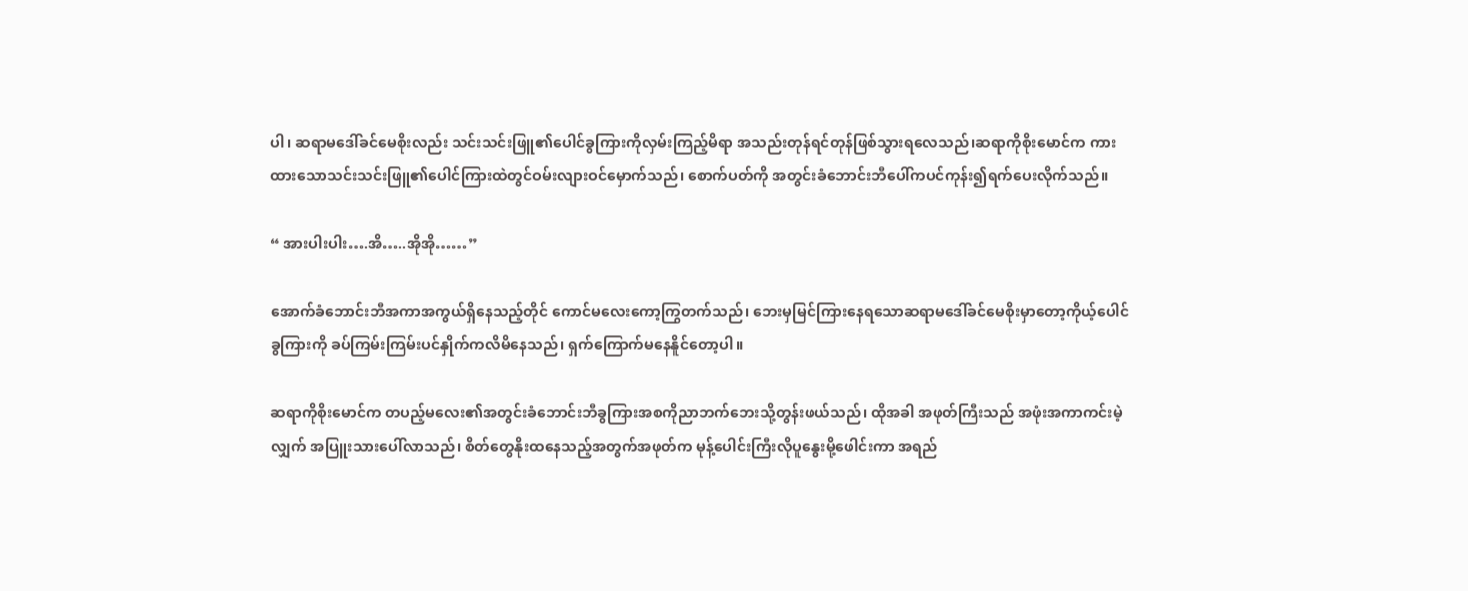ပါ၊ ဆရာမဒေါ်ခင်မေစိုးလည်း သင်းသင်းဖြူ၏ပေါင်ခွကြားကိုလှမ်းကြည့်မိရာ အသည်းတုန်ရင်တုန်ဖြစ်သွားရလေသည်၊ဆရာကိုစိုးမောင်က ကားထားသောသင်းသင်းဖြူ၏ပေါင်ကြားထဲတွင်ဝမ်းလျားဝင်မှောက်သည်၊ စောက်ပတ်ကို အတွင်းခံဘောင်းဘီပေါ်ကပင်ကုန်း၍ရက်ပေးလိုက်သည်။

“ အားပါးပါး….အိ…..အိုအို……”

အောက်ခံဘောင်းဘီအကာအကွယ်ရှိနေသည့်တိုင် ကောင်မလေးကော့ကြွတက်သည်၊ ဘေးမှမြင်ကြားနေရသောဆရာမဒေါ်ခင်မေစိုးမှာတော့ကိုယ့်ပေါင်ခွကြားကို ခပ်ကြမ်းကြမ်းပင်နှိုက်ကလိမိနေသည်၊ ရှက်ကြောက်မနေနိူင်တော့ပါ။

ဆရာကိုစိုးမောင်က တပည့်မလေး၏အတွင်းခံဘောင်းဘီခွကြားအစကိုညာဘက်ဘေးသို့တွန်းဖယ်သည်၊ ထိုအခါ အဖုတ်ကြီးသည် အဖုံးအကာကင်းမဲ့လျှက် အပြူးသားပေါ်လာသည်၊ စိတ်တွေနိုးထနေသည့်အတွက်အဖုတ်က မုန့်ပေါင်းကြီးလိုပူနွေးမို့ဖေါင်းကာ အရည်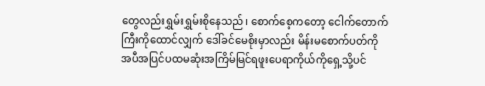တွေလည်းရွှမ်းရွှမ်းစိုနေသည်၊ စောက်စေ့ကတော့ ငေါက်တောက်ကြီးကိုထောင်လျှက် ဒေါ်ခင်မေစိုးမှာလည်း မိန်းမစောက်ပတ်ကို အပီအပြင်ပထမဆုံးအကြိမ်မြင်ရဖူးပေရာကိုယ်ကိုရှေ့သို့ပင်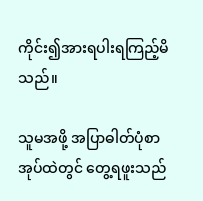ကိုင်း၍အားရပါးရကြည့်မိသည်။

သူမအဖို့ အပြာဓါတ်ပုံစာအုပ်ထဲတွင် တွေ့ရဖူးသည်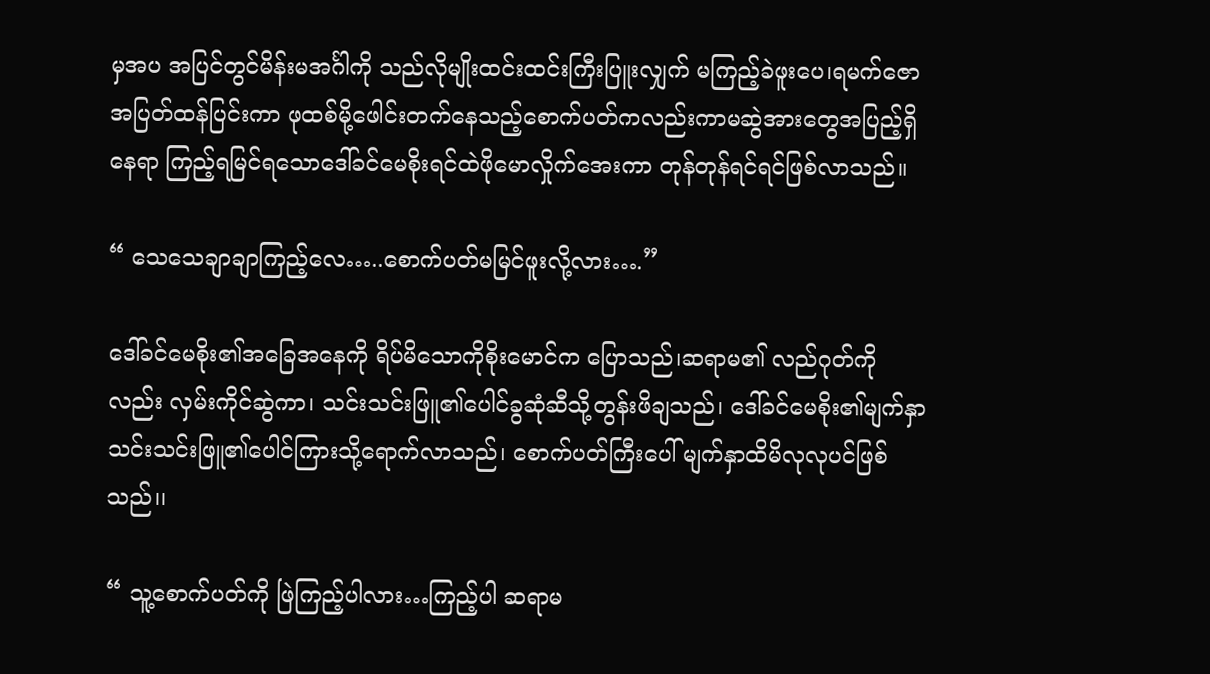မှအပ အပြင်တွင်မိန်းမအင်္ဂါကို သည်လိုမျိုးထင်းထင်းကြီးပြူးလျှက် မကြည့်ခဲဖူးပေ၊ရမက်ဇောအပြတ်ထန်ပြင်းကာ ဖုထစ်မို့ဖေါင်းတက်နေသည့်စောက်ပတ်ကလည်းကာမဆွဲအားတွေအပြည့်ရှိနေရာ ကြည့်ရမြင်ရသောဒေါ်ခင်မေစိုးရင်ထဲဖိုမောလှိုက်အေးကာ တုန်တုန်ရင်ရင်ဖြစ်လာသည်။

“ သေသေချာချာကြည့်လေ…..စောက်ပတ်မမြင်ဖူးလို့လား….”

ဒေါ်ခင်မေစိုး၏အခြေအနေကို ရိပ်မိသောကိုစိုးမောင်က ပြောသည်၊ဆရာမ၏ လည်ဂုတ်ကိုလည်း လှမ်းကိုင်ဆွဲကာ၊ သင်းသင်းဖြူ၏ပေါင်ခွဆုံဆီသို့တွန်းဖိချသည်၊ ဒေါ်ခင်မေစိုး၏မျက်နှာ သင်းသင်းဖြူ၏ပေါင်ကြားသို့ရောက်လာသည်၊ စောက်ပတ်ကြီးပေါ် မျက်နှာထိမိလုလုပင်ဖြစ်သည်၊၊

“ သူ့စောက်ပတ်ကို ဖြဲကြည့်ပါလား…ကြည့်ပါ ဆရာမ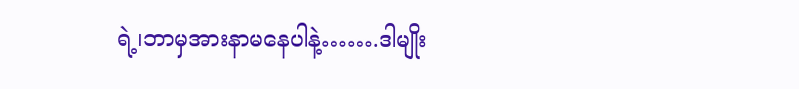ရဲ့၊ဘာမှအားနာမနေပါနဲ့…….ဒါမျိုး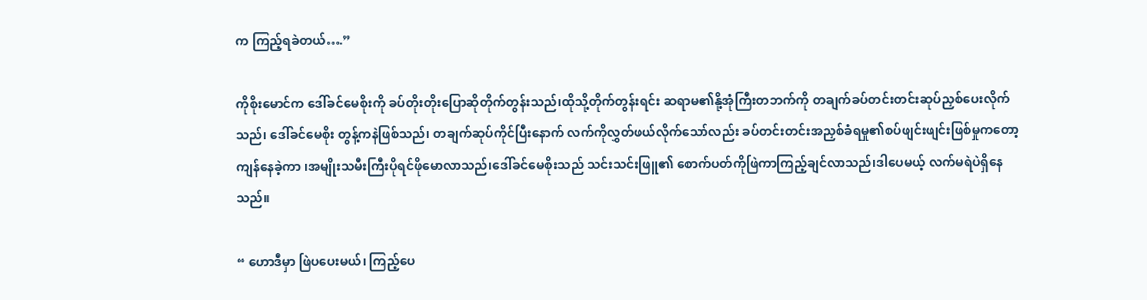က ကြည့်ရခဲတယ်….”

ကိုစိုးမောင်က ဒေါ်ခင်မေစိုးကို ခပ်တိုးတိုးပြောဆိုတိုက်တွန်းသည်၊ထိုသို့တိုက်တွန်းရင်း ဆရာမ၏နို့အုံကြီးတဘက်ကို တချက်ခပ်တင်းတင်းဆုပ်ညှစ်ပေးလိုက်သည်၊ ဒေါ်ခင်မေစိုး တွန့်ကနဲဖြစ်သည်၊ တချက်ဆုပ်ကိုင်ပြီးနောက် လက်ကိုလွှတ်ဖယ်လိုက်သော်လည်း ခပ်တင်းတင်းအညှစ်ခံရမှု၏စပ်ဖျင်းဖျင်းဖြစ်မှုကတော့ ကျန်နေခဲ့ကာ ၊အမျိုးသမီးကြီးပိုရင်ဖိုမောလာသည်၊ဒေါ်ခင်မေစိုးသည် သင်းသင်းဖြူ၏ စောက်ပတ်ကိုဖြဲကာကြည့်ချင်လာသည်၊ဒါပေမယ့် လက်မရဲပဲရှိနေသည်။

“ ဟောဒီမှာ ဖြဲပပေးမယ်၊ ကြည့်ပေ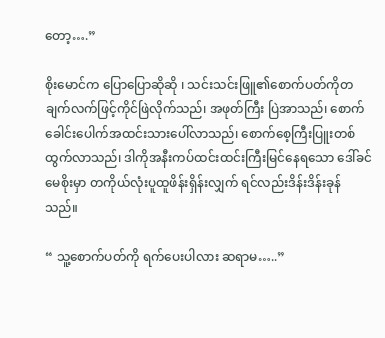တော့….”

စိုးမောင်က ပြောပြောဆိုဆို ၊ သင်းသင်းဖြူ၏စောက်ပတ်ကိုတချက်လက်ဖြင့်ကိုင်ဖြဲလိုက်သည်၊ အဖုတ်ကြီး ပြဲအာသည်၊ စောက်ခေါင်းပေါက်အထင်းသားပေါ်လာသည်၊ စောက်စေ့ကြီးပြူးတစ်ထွက်လာသည်၊ ဒါကိုအနီးကပ်ထင်းထင်းကြီးမြင်နေရသော ဒေါ်ခင်မေစိုးမှာ တကိုယ်လုံးပူထူဖိန်းရှိန်းလျှက် ရင်လည်းဒိန်းဒိန်းခုန်သည်။

“ သူ့စောက်ပတ်ကို ရက်ပေးပါလား ဆရာမ…..”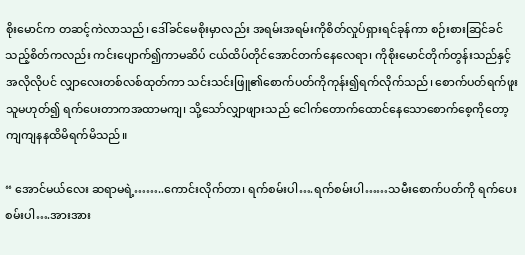စိုးမောင်က တဆင့်ကဲလာသည်၊ ဒေါ်ခင်မေစိုးမှာလည်း အရမ်းအရမ်းကိုစိတ်လှုပ်ရှားရင်ခုန်ကာ စဉ်းစားဆြင်ခင်သည့်စိတ်ကလည်း ကင်းပျောက်၍ကာမဆိပ် ငယ်ထိပ်တိုင်အောင်တက်နေလေရာ၊ ကိုစိုးမောင်တိုက်တွန်းသည်နှင့်အလိုလိုပင် လျှာလေးတစ်လစ်ထုတ်ကာ သင်းသင်းဖြူ၏စောက်ပတ်ကိုကုန်း၍ရက်လိုက်သည်၊ စောက်ပတ်ရက်ဖူးသူမဟုတ်၍ ရက်ပေးတာကအထာမကျ၊ သို့သော်လျှာဖျားသည် ငေါက်တောက်ထောင်နေသောစောက်စေ့ကိုတော့ ကျကျနနထိမိရက်မိသည်။

“ အောင်မယ်လေး ဆရာမရဲ့……..ကောင်းလိုက်တာ၊ ရက်စမ်းပါ….ရက်စမ်းပါ……သမီးစောက်ပတ်ကို ရက်ပေးစမ်းပါ….အားအား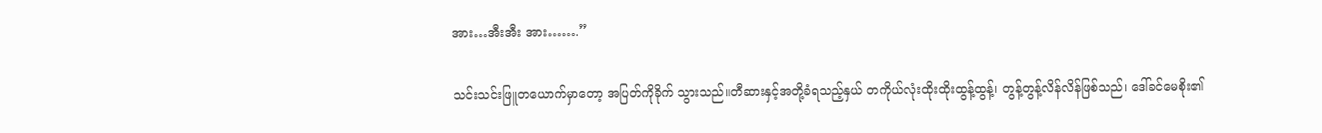အား…အီးအီး အား…….”

သင်းသင်းဖြူတယောက်မှာတော့ အပြတ်ကိုခိုက် သွားသည်။တီဆားနှင့်အတို့ခံရသည့်နှယ် တကိုယ်လုံးထိုးထိုးထွန့်ထွန့်၊ တွန့်တွန့်လိန်လိန်ဖြစ်သည်၊ ဒေါ်ခင်မေစိုး၏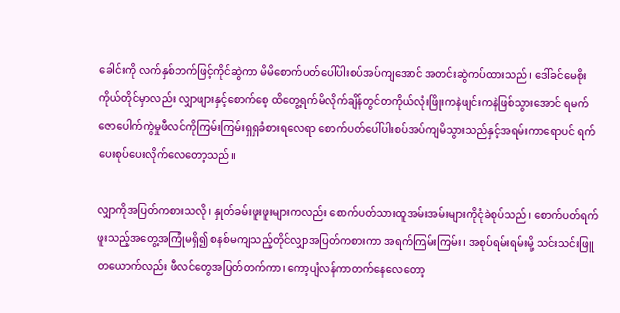ခေါင်းကို လက်နှစ်ဘက်ဖြင့်ကိုင်ဆွဲကာ မိမိစောက်ပတ်ပေါ်ပါးစပ်အပ်ကျအောင် အတင်းဆွဲကပ်ထားသည်၊ ဒေါ်ခင်မေစိုးကိုယ်တိုင်မှာလည်း လျှာဖျားနှင့်စောက်စေ့ ထိတွေ့ရက်မိလိုက်ချိန်တွင်တကိုယ်လုံးဖြိုးကနဲဖျင်းကနဲဖြစ်သွားအောင် ရမက်ဇောပေါက်ကွဲမှုဖီလင်ကိုကြမ်းကြမ်းရှရှခံစားရလေရာ စောက်ပတ်ပေါ်ပါးစပ်အပ်ကျမိသွားသည်နှင့်အရမ်းကာရောပင် ရက်ပေးစုပ်ပေးလိုက်လေတော့သည်။

လျှာကိုအပြတ်ကစားသလို၊ နှုတ်ခမ်းဖူးဖူးများကလည်း စောက်ပတ်သားထူအမ်းအမ်းများကိုငုံခဲစုပ်သည်၊ စောက်ပတ်ရက်ဖူးသည့်အတွေ့အကြုံမရှိ၍ စနစ်မကျသည့်တိုင်လျှာအပြတ်ကစားကာ အရက်ကြမ်းကြမ်း၊ အစုပ်ရမ်းရမ်းမို့ သင်းသင်းဖြူတယောက်လည်း ဖီလင်တွေအပြတ်တက်ကာ၊ ကော့ပျံလန်ကာတက်နေလေတော့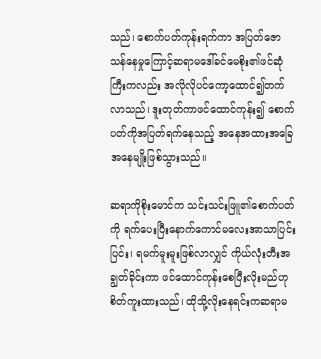သည်၊ စောက်ပတ်ကုန်းရက်ကာ အပြတ်ဇောသန်နေမှုကြောင့်ဆရာမဒေါ်ခင်မေစိုး၏ဖင်ဆုံကြီးကလည်း အလိုလိုပင်ကော့ထောင်၍တက်လာသည်၊ ဒူးတုတ်ကာဖင်ထောင်ကုန်း၍ စောက်ပတ်ကိုအပြတ်ရက်နေသည့် အနေအထားအခြေအနေမျိုးဖြစ်သွားသည်။

ဆရာကိုစိုးမောင်က သင်းသင်းဖြူ၏စောက်ပတ်ကို ရက်ပေးပြီးနောက်ကောင်မလေးအာသာပြင်းပြင်း၊ ရမက်မူးမူးဖြစ်လာလျှင် ကိုယ်လုံးတီးအချွတ်ခိုင်းကာ ဖင်ထောင်ကုန်းစေပြီးလိုးမည်ဟုစိတ်ကူးထားသည်၊ ထိုသို့လိုးနေရင်းကဆရာမ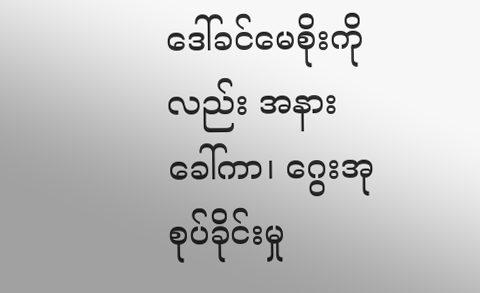ဒေါ်ခင်မေစိုးကိုလည်း အနားခေါ်ကာ၊ ဂွေးအုစုပ်ခိုင်းမှု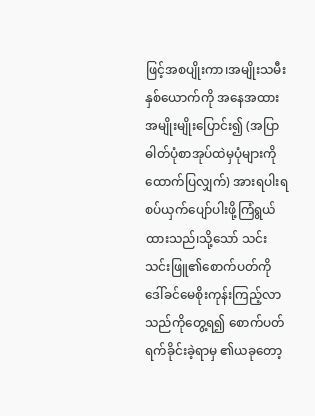ဖြင့်အစပျိုးကာ၊အမျိုးသမီးနှစ်ယောက်ကို အနေအထားအမျိုးမျိုးပြောင်း၍ (အပြာဓါတ်ပုံစာအုပ်ထဲမှပုံများကိုထောက်ပြလျှက်) အားရပါးရစပ်ယှက်ပျော်ပါးဖို့ကြံရွယ်ထားသည်၊သို့သော် သင်းသင်းဖြူ၏စောက်ပတ်ကို ဒေါ်ခင်မေစိုးကုန်းကြည့်လာသည်ကိုတွေ့ရ၍ စောက်ပတ်ရက်ခိုင်းခဲ့ရာမှ ၏ယခုတော့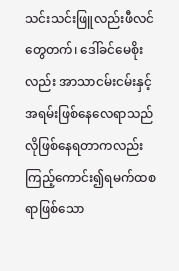သင်းသင်းဖြူလည်းဖီလင်တွေတက်၊ ဒေါ်ခင်မေစိုးလည်း အာသာငမ်းငမ်းနှင့်အရမ်းဖြစ်နေလေရာသည်လိုဖြစ်နေရတာကလည်း ကြည့်ကောင်း၍ရမက်ထစရာဖြစ်သော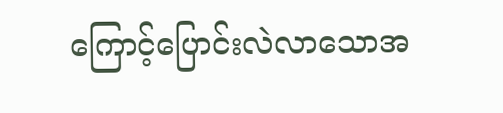ကြောင့်ပြောင်းလဲလာသောအ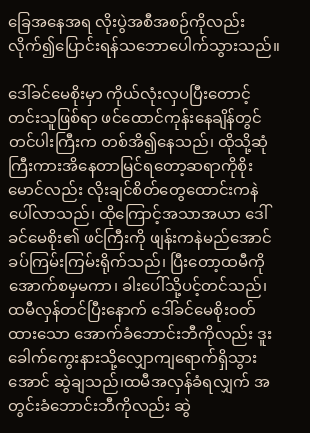ခြေအနေအရ လိုးပွဲအစီအစဉ်ကိုလည်း လိုက်၍ပြောင်းရန်သဘောပေါက်သွားသည်။

ဒေါ်ခင်မေစိုးမှာ ကိုယ်လုံးလှပပြီးတောင့်တင်းသူဖြစ်ရာ ဖင်ထောင်ကုန်းနေချိန်တွင် တင်ပါးကြီးက တစ်အိ၍နေသည်၊ ထိုသို့ဆုံကြီးကားအိနေတာမြင်ရတော့ဆရာကိုစိုးမောင်လည်း လိုးချင်စိတ်တွေထောင်းကနဲပေါ်လာသည်၊ ထိုကြောင့်အသာအယာ ဒေါ်ခင်မေစိုး၏ ဖင်ကြီးကို ဖျန်းကနဲမည်အောင် ခပ်ကြမ်းကြမ်းရိုက်သည်၊ ပြီးတော့ထမီကို အောက်စမှမကာ၊ ခါးပေါ်သို့ပင့်တင်သည်၊ထမီလှန်တင်ပြီးနောက် ဒေါ်ခင်မေစိုးဝတ်ထားသော အောက်ခံဘောင်းဘီကိုလည်း ဒူးခေါက်ကွေးနားသို့လျှောကျရောက်ရှိသွားအောင် ဆွဲချသည်၊ထမီအလှန်ခံရလျှက် အတွင်းခံဘောင်းဘီကိုလည်း ဆွဲ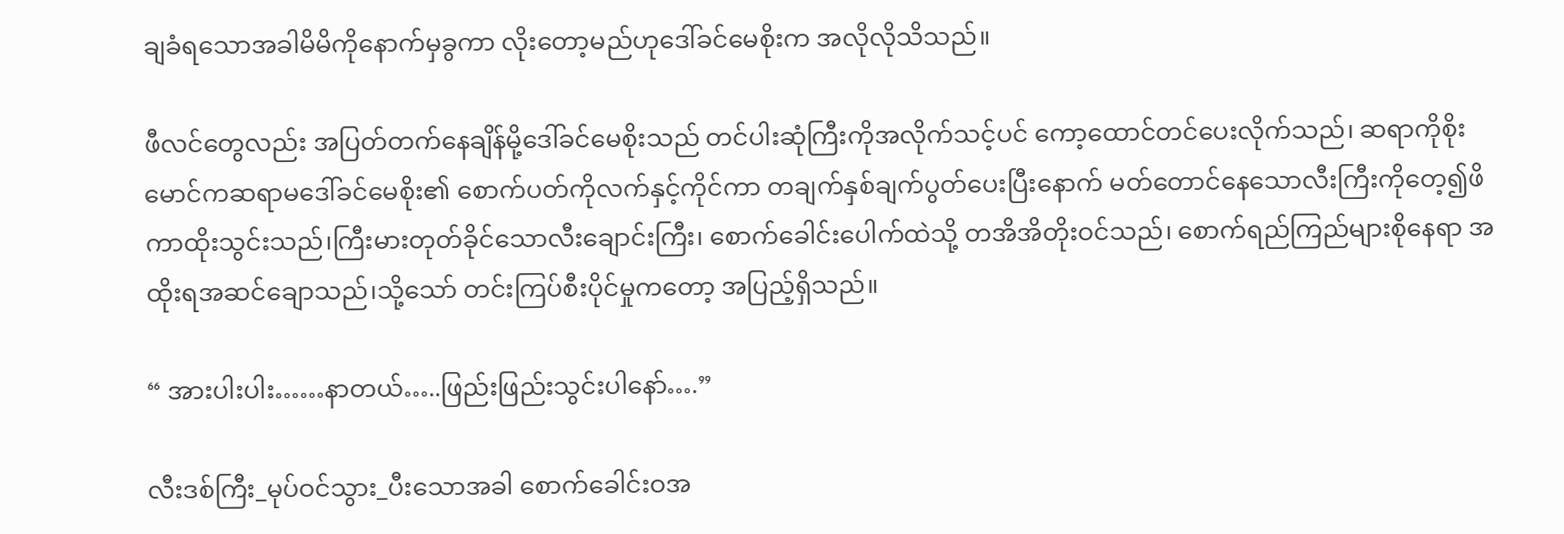ချခံရသောအခါမိမိကိုနောက်မှခွကာ လိုးတော့မည်ဟုဒေါ်ခင်မေစိုးက အလိုလိုသိသည်။

ဖီလင်တွေလည်း အပြတ်တက်နေချိန်မို့ဒေါ်ခင်မေစိုးသည် တင်ပါးဆုံကြီးကိုအလိုက်သင့်ပင် ကော့ထောင်တင်ပေးလိုက်သည်၊ ဆရာကိုစိုးမောင်ကဆရာမဒေါ်ခင်မေစိုး၏ စောက်ပတ်ကိုလက်နှင့်ကိုင်ကာ တချက်နှစ်ချက်ပွတ်ပေးပြီးနောက် မတ်တောင်နေသောလီးကြီးကိုတေ့၍ဖိကာထိုးသွင်းသည်၊ကြီးမားတုတ်ခိုင်သောလီးချောင်းကြီး၊ စောက်ခေါင်းပေါက်ထဲသို့ တအိအိတိုးဝင်သည်၊ စောက်ရည်ကြည်များစိုနေရာ အထိုးရအဆင်ချောသည်၊သို့သော် တင်းကြပ်စီးပိုင်မှုကတော့ အပြည့်ရှိသည်။

“ အားပါးပါး……နာတယ်…..ဖြည်းဖြည်းသွင်းပါနော်….”

လီးဒစ်ကြီး_မုပ်ဝင်သွား_ပီးသောအခါ စောက်ခေါင်းဝအ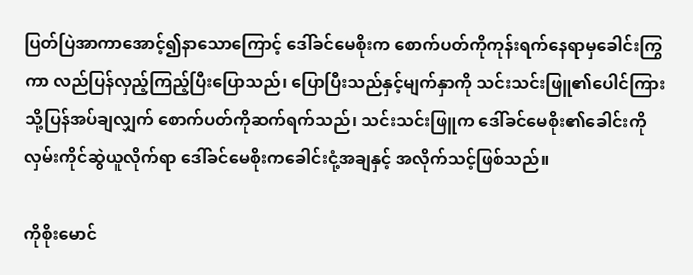ပြတ်ပြဲအာကာအောင့်၍နာသောကြောင့် ဒေါ်ခင်မေစိုးက စောက်ပတ်ကိုကုန်းရက်နေရာမှခေါင်းကြွကာ လည်ပြန်လှည့်ကြည့်ပြီးပြောသည်၊ ပြောပြီးသည်နှင့်မျက်နှာကို သင်းသင်းဖြူ၏ပေါင်ကြားသို့ပြန်အပ်ချလျှက် စောက်ပတ်ကိုဆက်ရက်သည်၊ သင်းသင်းဖြူက ဒေါ်ခင်မေစိုး၏ခေါင်းကို လှမ်းကိုင်ဆွဲယူလိုက်ရာ ဒေါ်ခင်မေစိုးကခေါင်းငုံ့အချနှင့် အလိုက်သင့်ဖြစ်သည်။

ကိုစိုးမောင်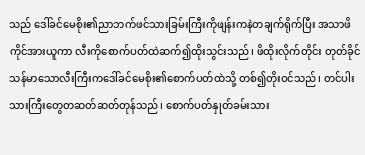သည် ဒေါ်ခင်မေစိုး၏ညာဘက်ဖင်သားခြမ်းကြီးကိုဖျန်းကနဲတချက်ရိုက်ပြီး အသာဖိကိုင်အားယူကာ လီးကိုစောက်ပတ်ထဲဆက်၍ထိုးသွင်းသည်၊ ဖိထိုးလိုက်တိုင်း တုတ်ခိုင်သန်မာသောလီးကြီးကဒေါ်ခင်မေစိုး၏စောက်ပတ်ထဲသို့ တစ်၍တိုးဝင်သည်၊ တင်ပါးသားကြီးတွေတဆတ်ဆတ်တုန်သည်၊ စောက်ပတ်နှုတ်ခမ်းသား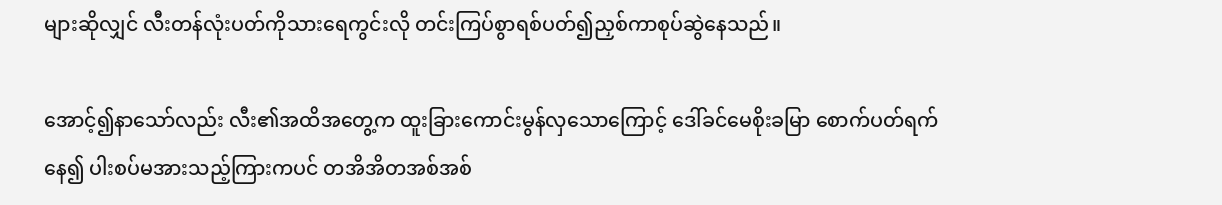များဆိုလျှင် လီးတန်လုံးပတ်ကိုသားရေကွင်းလို တင်းကြပ်စွာရစ်ပတ်၍ညှစ်ကာစုပ်ဆွဲနေသည်။

အောင့်၍နာသော်လည်း လီး၏အထိအတွေ့က ထူးခြားကောင်းမွန်လှသောကြောင့် ဒေါ်ခင်မေစိုးခမြာ စောက်ပတ်ရက်နေ၍ ပါးစပ်မအားသည့်ကြားကပင် တအိအိတအစ်အစ်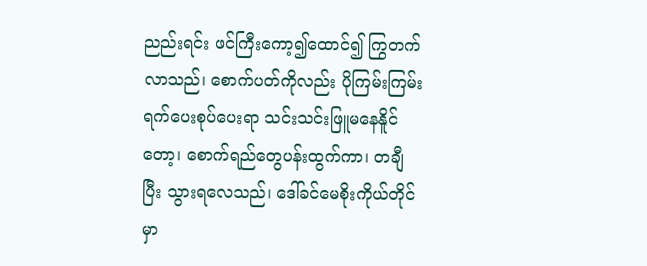ညည်းရင်း ဖင်ကြီးကော့၍ထောင်၍ ကြွတက်လာသည်၊ စောက်ပတ်ကိုလည်း ပိုကြမ်းကြမ်းရက်ပေးစုပ်ပေးရာ သင်းသင်းဖြူမနေနိူင်တော့၊ စောက်ရည်တွေပန်းထွက်ကာ၊ တချီ ပြီး သွားရလေသည်၊ ဒေါ်ခင်မေစိုးကိုယ်တိုင်မှာ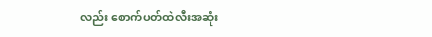လည်း စောက်ပတ်ထဲလီးအဆုံး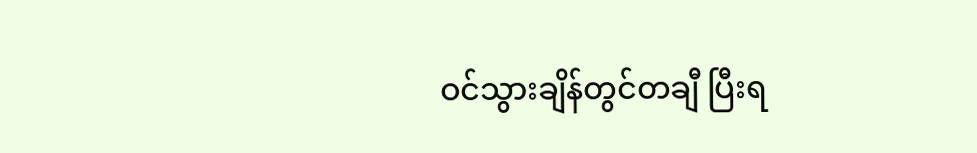ဝင်သွားချိန်တွင်တချီ ပြီးရ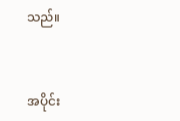သည်။


အပိုင်း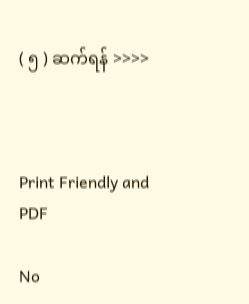( ၅ ) ဆက်ရန် >>>>



Print Friendly and PDF

No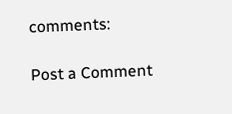comments:

Post a Comment